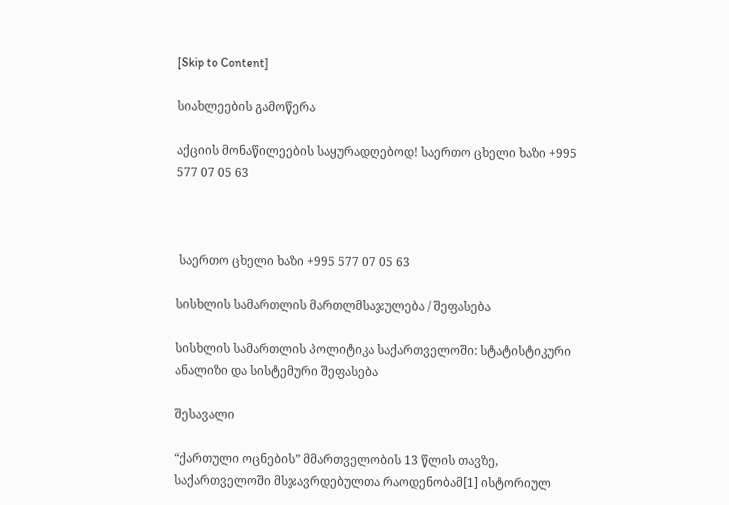[Skip to Content]

სიახლეების გამოწერა

აქციის მონაწილეების საყურადღებოდ! საერთო ცხელი ხაზი +995 577 07 05 63



 საერთო ცხელი ხაზი +995 577 07 05 63

სისხლის სამართლის მართლმსაჯულება / შეფასება

სისხლის სამართლის პოლიტიკა საქართველოში: სტატისტიკური ანალიზი და სისტემური შეფასება

შესავალი

“ქართული ოცნების” მმართველობის 13 წლის თავზე, საქართველოში მსჯავრდებულთა რაოდენობამ[1] ისტორიულ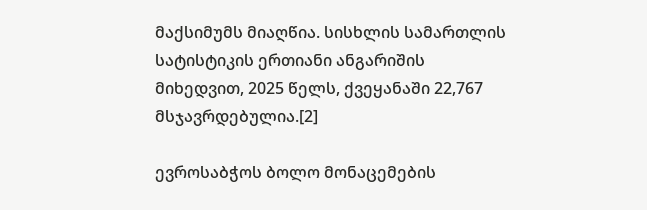მაქსიმუმს მიაღწია. სისხლის სამართლის სატისტიკის ერთიანი ანგარიშის მიხედვით, 2025 წელს, ქვეყანაში 22,767 მსჯავრდებულია.[2]

ევროსაბჭოს ბოლო მონაცემების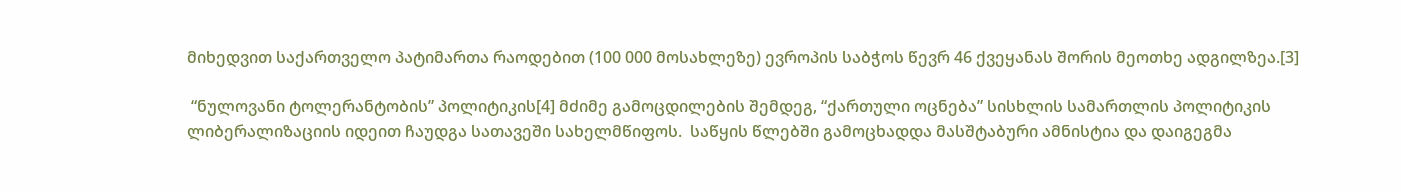მიხედვით საქართველო პატიმართა რაოდებით (100 000 მოსახლეზე) ევროპის საბჭოს წევრ 46 ქვეყანას შორის მეოთხე ადგილზეა.[3]

 “ნულოვანი ტოლერანტობის” პოლიტიკის[4] მძიმე გამოცდილების შემდეგ, “ქართული ოცნება” სისხლის სამართლის პოლიტიკის ლიბერალიზაციის იდეით ჩაუდგა სათავეში სახელმწიფოს.  საწყის წლებში გამოცხადდა მასშტაბური ამნისტია და დაიგეგმა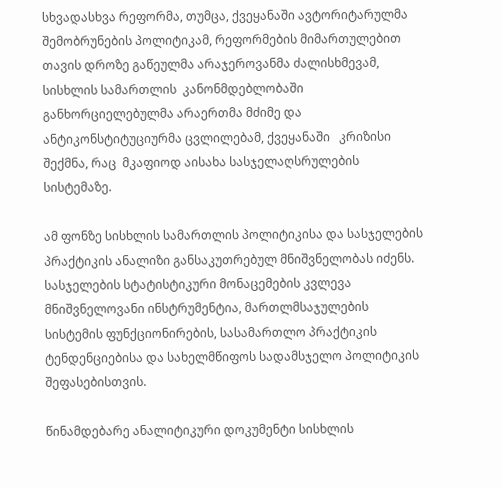სხვადასხვა რეფორმა, თუმცა, ქვეყანაში ავტორიტარულმა შემობრუნების პოლიტიკამ, რეფორმების მიმართულებით თავის დროზე გაწეულმა არაჯეროვანმა ძალისხმევამ, სისხლის სამართლის  კანონმდებლობაში განხორციელებულმა არაერთმა მძიმე და ანტიკონსტიტუციურმა ცვლილებამ, ქვეყანაში   კრიზისი შექმნა, რაც  მკაფიოდ აისახა სასჯელაღსრულების სისტემაზე.

ამ ფონზე სისხლის სამართლის პოლიტიკისა და სასჯელების პრაქტიკის ანალიზი განსაკუთრებულ მნიშვნელობას იძენს. სასჯელების სტატისტიკური მონაცემების კვლევა მნიშვნელოვანი ინსტრუმენტია, მართლმსაჯულების სისტემის ფუნქციონირების, სასამართლო პრაქტიკის ტენდენციებისა და სახელმწიფოს სადამსჯელო პოლიტიკის შეფასებისთვის.

წინამდებარე ანალიტიკური დოკუმენტი სისხლის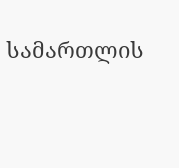სამართლის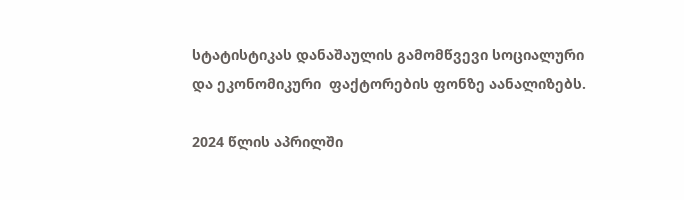სტატისტიკას დანაშაულის გამომწვევი სოციალური და ეკონომიკური  ფაქტორების ფონზე აანალიზებს.

2024 წლის აპრილში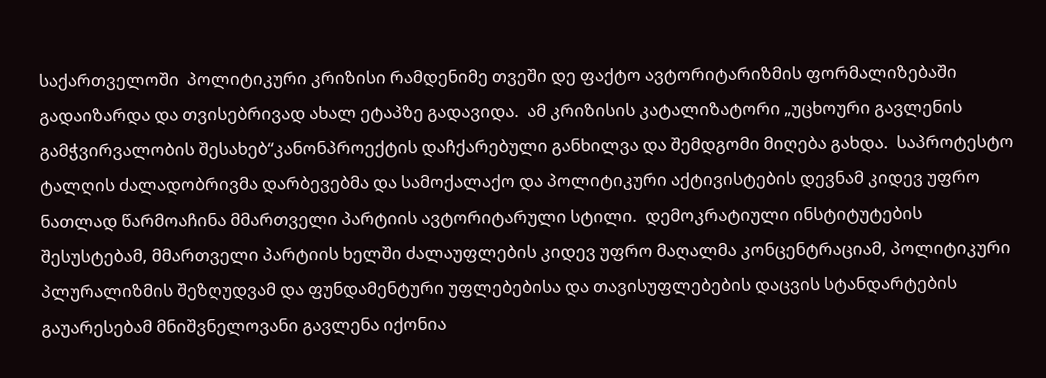საქართველოში  პოლიტიკური კრიზისი რამდენიმე თვეში დე ფაქტო ავტორიტარიზმის ფორმალიზებაში გადაიზარდა და თვისებრივად ახალ ეტაპზე გადავიდა.  ამ კრიზისის კატალიზატორი „უცხოური გავლენის გამჭვირვალობის შესახებ“კანონპროექტის დაჩქარებული განხილვა და შემდგომი მიღება გახდა.  საპროტესტო ტალღის ძალადობრივმა დარბევებმა და სამოქალაქო და პოლიტიკური აქტივისტების დევნამ კიდევ უფრო ნათლად წარმოაჩინა მმართველი პარტიის ავტორიტარული სტილი.  დემოკრატიული ინსტიტუტების შესუსტებამ, მმართველი პარტიის ხელში ძალაუფლების კიდევ უფრო მაღალმა კონცენტრაციამ, პოლიტიკური პლურალიზმის შეზღუდვამ და ფუნდამენტური უფლებებისა და თავისუფლებების დაცვის სტანდარტების გაუარესებამ მნიშვნელოვანი გავლენა იქონია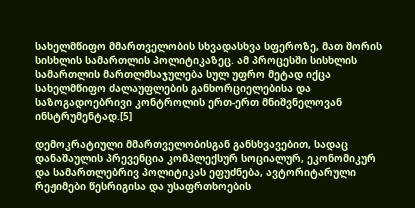სახელმწიფო მმართველობის სხვადასხვა სფეროზე, მათ შორის სისხლის სამართლის პოლიტიკაზეც. ამ პროცესში სისხლის სამართლის მართლმსაჯულება სულ უფრო მეტად იქცა  სახელმწიფო ძალაუფლების განხორციელებისა და საზოგადოებრივი კონტროლის ერთ-ერთ მნიშვნელოვან ინსტრუმენტად.[5]

დემოკრატიული მმართველობისგან განსხვავებით, სადაც დანაშაულის პრევენცია კომპლექსურ სოციალურ, ეკონომიკურ და სამართლებრივ პოლიტიკას ეფუძნება, ავტორიტარული რეჟიმები წესრიგისა და უსაფრთხოების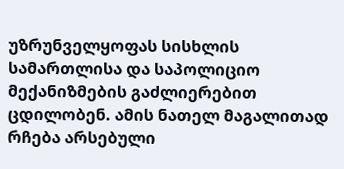უზრუნველყოფას სისხლის სამართლისა და საპოლიციო მექანიზმების გაძლიერებით ცდილობენ. ამის ნათელ მაგალითად რჩება არსებული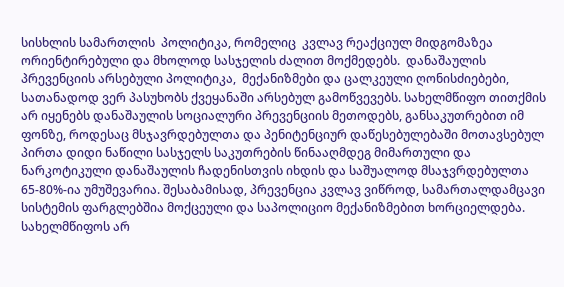სისხლის სამართლის  პოლიტიკა, რომელიც  კვლავ რეაქციულ მიდგომაზეა ორიენტირებული და მხოლოდ სასჯელის ძალით მოქმედებს.  დანაშაულის პრევენციის არსებული პოლიტიკა,  მექანიზმები და ცალკეული ღონისძიებები, სათანადოდ ვერ პასუხობს ქვეყანაში არსებულ გამოწვევებს. სახელმწიფო თითქმის არ იყენებს დანაშაულის სოციალური პრევენციის მეთოდებს, განსაკუთრებით იმ ფონზე, როდესაც მსჯავრდებულთა და პენიტენციურ დაწესებულებაში მოთავსებულ პირთა დიდი ნაწილი სასჯელს საკუთრების წინააღმდეგ მიმართული და ნარკოტიკული დანაშაულის ჩადენისთვის იხდის და საშუალოდ მსაჯვრდებულთა 65-80%-ია უმუშევარია. შესაბამისად, პრევენცია კვლავ ვიწროდ, სამართალდამცავი სისტემის ფარგლებშია მოქცეული და საპოლიციო მექანიზმებით ხორციელდება.  სახელმწიფოს არ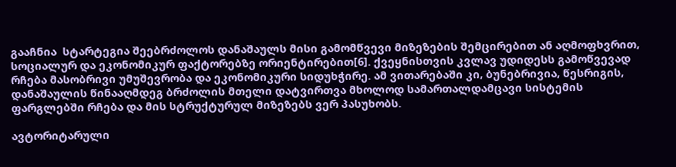გააჩნია  სტარტეგია შეებრძოლოს დანაშაულს მისი გამომწვევი მიზეზების შემცირებით ან აღმოფხვრით, სოციალურ და ეკონომიკურ ფაქტორებზე ორიენტირებით[6]. ქვეყნისთვის კვლავ უდიდესს გამოწვევად რჩება მასობრივი უმუშევრობა და ეკონომიკური სიდუხჭირე. ამ ვითარებაში კი, ბუნებრივია, წესრიგის, დანაშაულის წინააღმდეგ ბრძოლის მთელი დატვირთვა მხოლოდ სამართალდამცავი სისტემის ფარგლებში რჩება და მის სტრუქტურულ მიზეზებს ვერ პასუხობს.

ავტორიტარული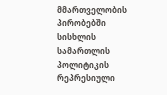მმართველობის პირობებში სისხლის სამართლის პოლიტიკის რეპრესიული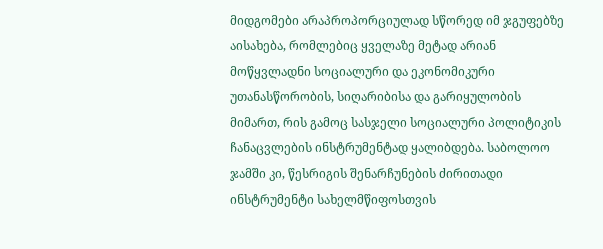მიდგომები არაპროპორციულად სწორედ იმ ჯგუფებზე აისახება, რომლებიც ყველაზე მეტად არიან მოწყვლადნი სოციალური და ეკონომიკური უთანასწორობის, სიღარიბისა და გარიყულობის მიმართ, რის გამოც სასჯელი სოციალური პოლიტიკის ჩანაცვლების ინსტრუმენტად ყალიბდება. საბოლოო ჯამში კი, წესრიგის შენარჩუნების ძირითადი ინსტრუმენტი სახელმწიფოსთვის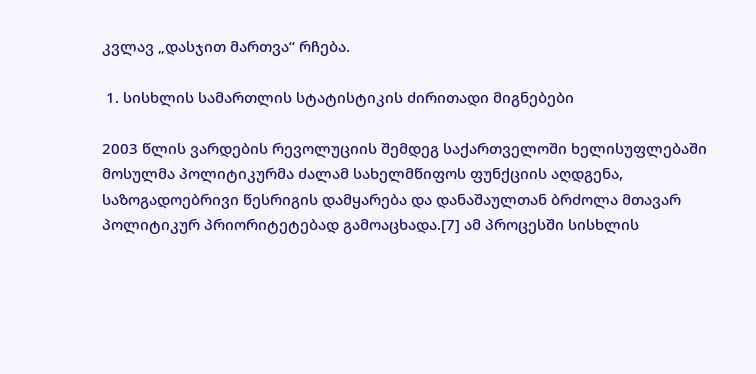კვლავ „დასჯით მართვა“ რჩება.

 1. სისხლის სამართლის სტატისტიკის ძირითადი მიგნებები

2003 წლის ვარდების რევოლუციის შემდეგ საქართველოში ხელისუფლებაში მოსულმა პოლიტიკურმა ძალამ სახელმწიფოს ფუნქციის აღდგენა, საზოგადოებრივი წესრიგის დამყარება და დანაშაულთან ბრძოლა მთავარ პოლიტიკურ პრიორიტეტებად გამოაცხადა.[7] ამ პროცესში სისხლის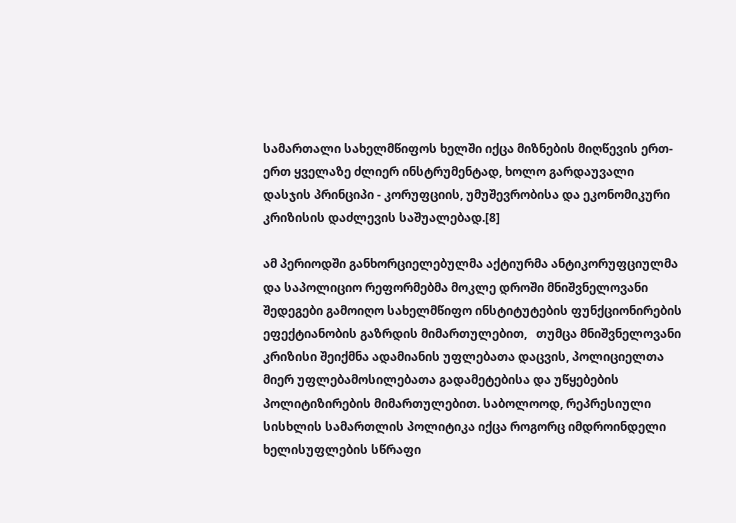სამართალი სახელმწიფოს ხელში იქცა მიზნების მიღწევის ერთ-ერთ ყველაზე ძლიერ ინსტრუმენტად, ხოლო გარდაუვალი დასჯის პრინციპი - კორუფციის, უმუშევრობისა და ეკონომიკური კრიზისის დაძლევის საშუალებად.[8]

ამ პერიოდში განხორციელებულმა აქტიურმა ანტიკორუფციულმა და საპოლიციო რეფორმებმა მოკლე დროში მნიშვნელოვანი შედეგები გამოიღო სახელმწიფო ინსტიტუტების ფუნქციონირების ეფექტიანობის გაზრდის მიმართულებით,   თუმცა მნიშვნელოვანი კრიზისი შეიქმნა ადამიანის უფლებათა დაცვის, პოლიციელთა მიერ უფლებამოსილებათა გადამეტებისა და უწყებების პოლიტიზირების მიმართულებით. საბოლოოდ, რეპრესიული სისხლის სამართლის პოლიტიკა იქცა როგორც იმდროინდელი ხელისუფლების სწრაფი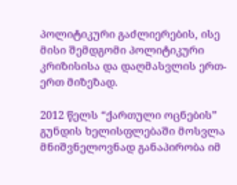პოლიტიკური გაძლიერების, ისე მისი შემდგომი პოლიტიკური კრიზისისა და დაღმასვლის ერთ-ერთ მიზეზად.

2012 წელს “ქართული ოცნების”  გუნდის ხელისფლებაში მოსვლა მნიშვნელოვნად განაპირობა იმ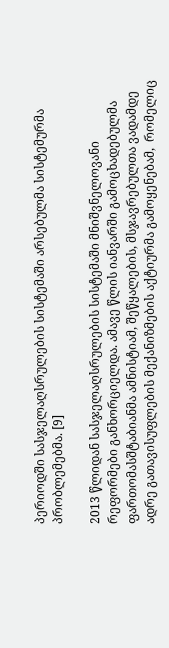პერიოდში სასჯელაღსრულების სისტემაში არსებულმა სისტემურმა პრობლემებმა. [9]

2013 წლიდან სასჯელაღსრულების სისტემაში მნიშვნელოვანი რეფორმები განხორციელდა. ამავე წლის იანვარში გამოცხადებულმა ფართომასშტაბიანმა ამნისტიამ, შეწყალების, მსჯავრებულთა ვადამდე ადრე გათავისუფლების მექანიზმების აქტიურმა გამოყენებამ,  რომელიც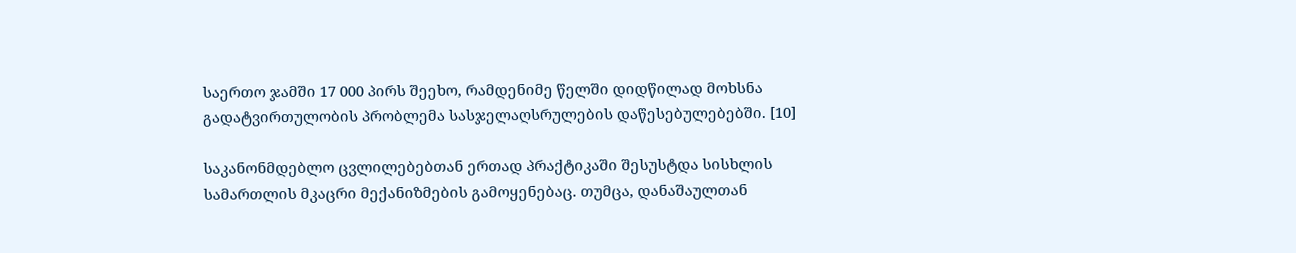საერთო ჯამში 17 000 პირს შეეხო, რამდენიმე წელში დიდწილად მოხსნა გადატვირთულობის პრობლემა სასჯელაღსრულების დაწესებულებებში. [10]

საკანონმდებლო ცვლილებებთან ერთად პრაქტიკაში შესუსტდა სისხლის სამართლის მკაცრი მექანიზმების გამოყენებაც. თუმცა, დანაშაულთან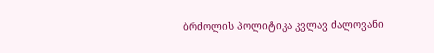ბრძოლის პოლიტიკა კვლავ ძალოვანი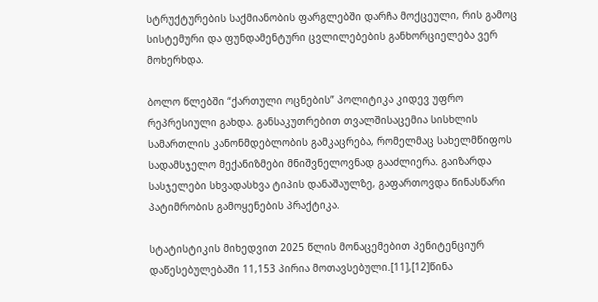სტრუქტურების საქმიანობის ფარგლებში დარჩა მოქცეული, რის გამოც სისტემური და ფუნდამენტური ცვლილებების განხორციელება ვერ მოხერხდა.

ბოლო წლებში “ქართული ოცნების” პოლიტიკა კიდევ უფრო რეპრესიული გახდა. განსაკუთრებით თვალშისაცემია სისხლის სამართლის კანონმდებლობის გამკაცრება, რომელმაც სახელმწიფოს სადამსჯელო მექანიზმები მნიშვნელოვნად გააძლიერა. გაიზარდა სასჯელები სხვადასხვა ტიპის დანაშაულზე, გაფართოვდა წინასწარი პატიმრობის გამოყენების პრაქტიკა.

სტატისტიკის მიხედვით 2025 წლის მონაცემებით პენიტენციურ დაწესებულებაში 11,153 პირია მოთავსებული.[11],[12]წინა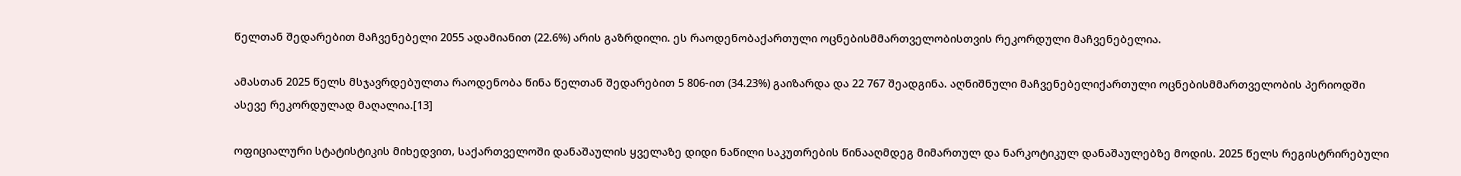წელთან შედარებით მაჩვენებელი 2055 ადამიანით (22.6%) არის გაზრდილი. ეს რაოდენობაქართული ოცნებისმმართველობისთვის რეკორდული მაჩვენებელია.

ამასთან 2025 წელს მსჯავრდებულთა რაოდენობა წინა წელთან შედარებით 5 806-ით (34.23%) გაიზარდა და 22 767 შეადგინა. აღნიშნული მაჩვენებელიქართული ოცნებისმმართველობის პერიოდში ასევე რეკორდულად მაღალია.[13]

ოფიციალური სტატისტიკის მიხედვით, საქართველოში დანაშაულის ყველაზე დიდი ნაწილი საკუთრების წინააღმდეგ მიმართულ და ნარკოტიკულ დანაშაულებზე მოდის. 2025 წელს რეგისტრირებული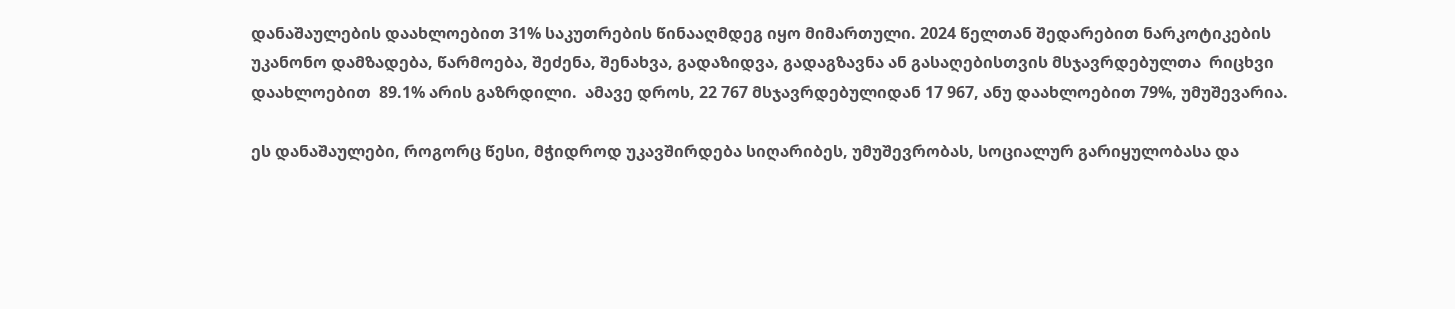დანაშაულების დაახლოებით 31% საკუთრების წინააღმდეგ იყო მიმართული. 2024 წელთან შედარებით ნარკოტიკების უკანონო დამზადება, წარმოება, შეძენა, შენახვა, გადაზიდვა, გადაგზავნა ან გასაღებისთვის მსჯავრდებულთა  რიცხვი   დაახლოებით  89.1% არის გაზრდილი.  ამავე დროს, 22 767 მსჯავრდებულიდან 17 967, ანუ დაახლოებით 79%, უმუშევარია.

ეს დანაშაულები, როგორც წესი, მჭიდროდ უკავშირდება სიღარიბეს, უმუშევრობას, სოციალურ გარიყულობასა და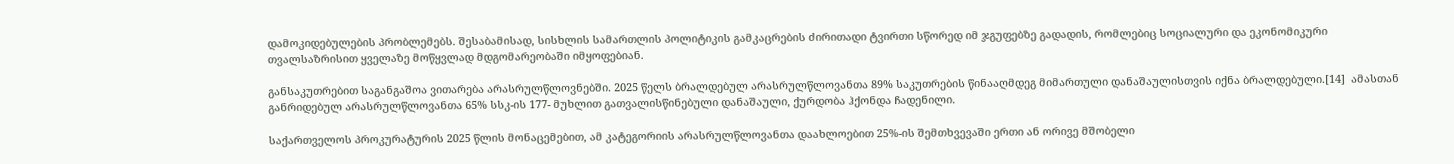დამოკიდებულების პრობლემებს. შესაბამისად, სისხლის სამართლის პოლიტიკის გამკაცრების ძირითადი ტვირთი სწორედ იმ ჯგუფებზე გადადის, რომლებიც სოციალური და ეკონომიკური თვალსაზრისით ყველაზე მოწყვლად მდგომარეობაში იმყოფებიან.

განსაკუთრებით საგანგაშოა ვითარება არასრულწლოვნებში. 2025 წელს ბრალდებულ არასრულწლოვანთა 89% საკუთრების წინააღმდეგ მიმართული დანაშაულისთვის იქნა ბრალდებული.[14]  ამასთან განრიდებულ არასრულწლოვანთა 65% სსკ-ის 177- მუხლით გათვალისწინებული დანაშაული, ქურდობა ჰქონდა ჩადენილი.

საქართველოს პროკურატურის 2025 წლის მონაცემებით, ამ კატეგორიის არასრულწლოვანთა დაახლოებით 25%-ის შემთხვევაში ერთი ან ორივე მშობელი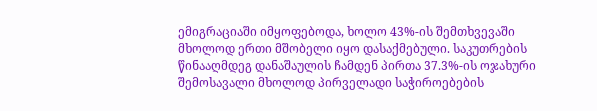ემიგრაციაში იმყოფებოდა, ხოლო 43%-ის შემთხვევაში მხოლოდ ერთი მშობელი იყო დასაქმებული. საკუთრების წინააღმდეგ დანაშაულის ჩამდენ პირთა 37.3%-ის ოჯახური შემოსავალი მხოლოდ პირველადი საჭიროებების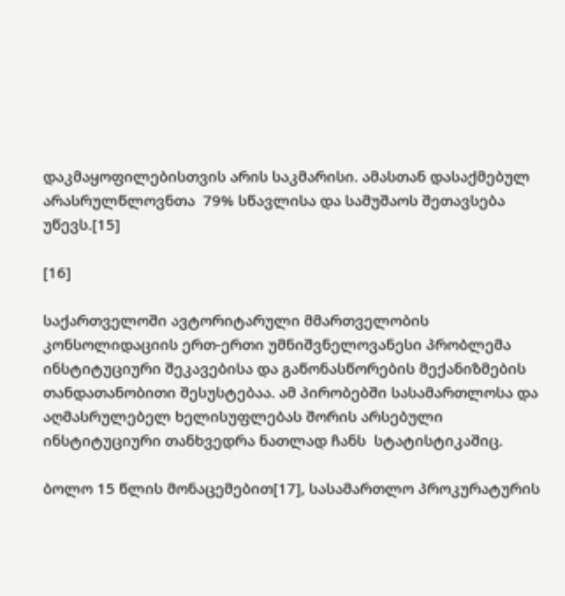დაკმაყოფილებისთვის არის საკმარისი. ამასთან დასაქმებულ არასრულწლოვნთა  79% სწავლისა და სამუშაოს შეთავსება უწევს.[15]

[16]

საქართველოში ავტორიტარული მმართველობის კონსოლიდაციის ერთ-ერთი უმნიშვნელოვანესი პრობლემა  ინსტიტუციური შეკავებისა და გაწონასწორების მექანიზმების თანდათანობითი შესუსტებაა. ამ პირობებში სასამართლოსა და აღმასრულებელ ხელისუფლებას შორის არსებული ინსტიტუციური თანხვედრა ნათლად ჩანს  სტატისტიკაშიც.

ბოლო 15 წლის მონაცემებით[17], სასამართლო პროკურატურის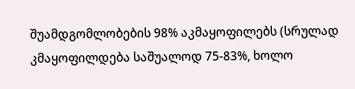შუამდგომლობების 98% აკმაყოფილებს (სრულად კმაყოფილდება საშუალოდ 75-83%, ხოლო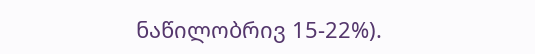ნაწილობრივ 15-22%).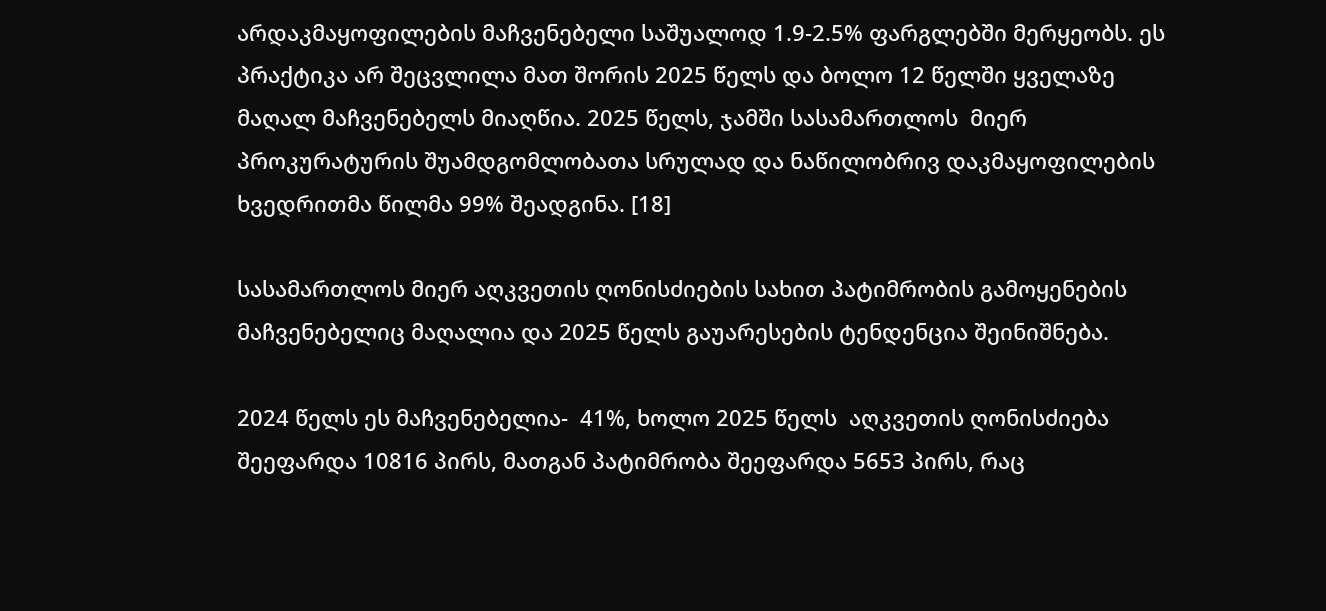არდაკმაყოფილების მაჩვენებელი საშუალოდ 1.9-2.5% ფარგლებში მერყეობს. ეს პრაქტიკა არ შეცვლილა მათ შორის 2025 წელს და ბოლო 12 წელში ყველაზე მაღალ მაჩვენებელს მიაღწია. 2025 წელს, ჯამში სასამართლოს  მიერ პროკურატურის შუამდგომლობათა სრულად და ნაწილობრივ დაკმაყოფილების ხვედრითმა წილმა 99% შეადგინა. [18]

სასამართლოს მიერ აღკვეთის ღონისძიების სახით პატიმრობის გამოყენების მაჩვენებელიც მაღალია და 2025 წელს გაუარესების ტენდენცია შეინიშნება.

2024 წელს ეს მაჩვენებელია-  41%, ხოლო 2025 წელს  აღკვეთის ღონისძიება შეეფარდა 10816 პირს, მათგან პატიმრობა შეეფარდა 5653 პირს, რაც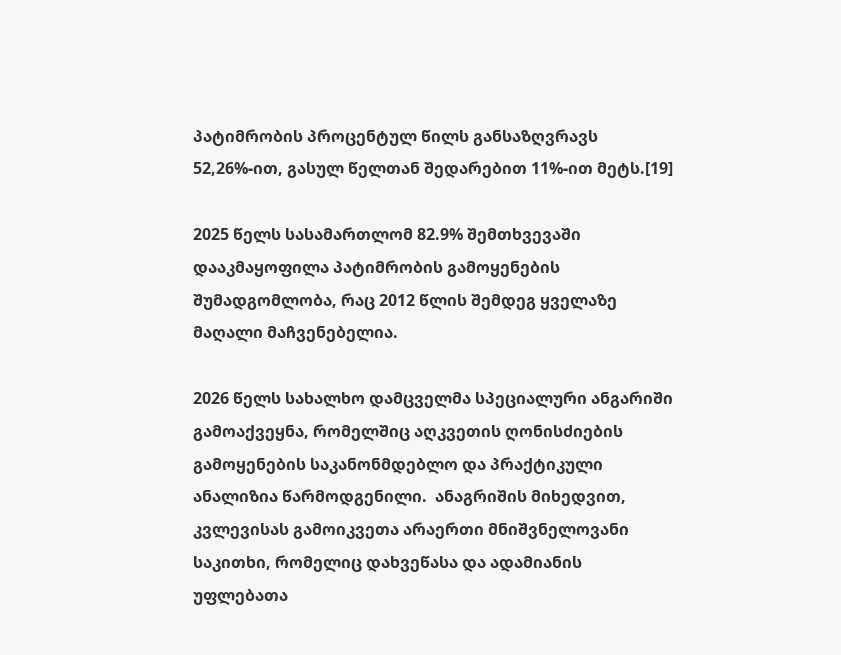პატიმრობის პროცენტულ წილს განსაზღვრავს 52,26%-ით, გასულ წელთან შედარებით 11%-ით მეტს.[19]

2025 წელს სასამართლომ 82.9% შემთხვევაში დააკმაყოფილა პატიმრობის გამოყენების შუმადგომლობა, რაც 2012 წლის შემდეგ ყველაზე მაღალი მაჩვენებელია.

2026 წელს სახალხო დამცველმა სპეციალური ანგარიში გამოაქვეყნა, რომელშიც აღკვეთის ღონისძიების გამოყენების საკანონმდებლო და პრაქტიკული ანალიზია წარმოდგენილი.  ანაგრიშის მიხედვით, კვლევისას გამოიკვეთა არაერთი მნიშვნელოვანი საკითხი, რომელიც დახვეწასა და ადამიანის უფლებათა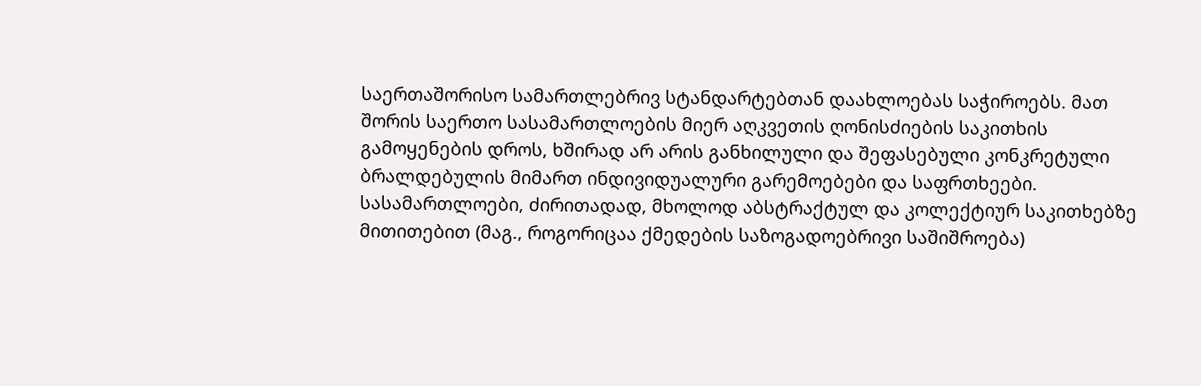საერთაშორისო სამართლებრივ სტანდარტებთან დაახლოებას საჭიროებს. მათ შორის საერთო სასამართლოების მიერ აღკვეთის ღონისძიების საკითხის გამოყენების დროს, ხშირად არ არის განხილული და შეფასებული კონკრეტული ბრალდებულის მიმართ ინდივიდუალური გარემოებები და საფრთხეები. სასამართლოები, ძირითადად, მხოლოდ აბსტრაქტულ და კოლექტიურ საკითხებზე მითითებით (მაგ., როგორიცაა ქმედების საზოგადოებრივი საშიშროება)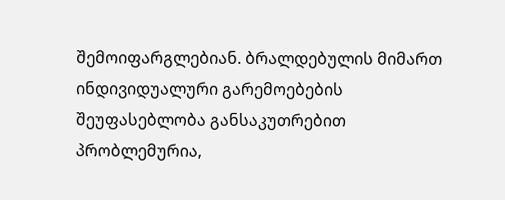შემოიფარგლებიან. ბრალდებულის მიმართ ინდივიდუალური გარემოებების შეუფასებლობა განსაკუთრებით პრობლემურია,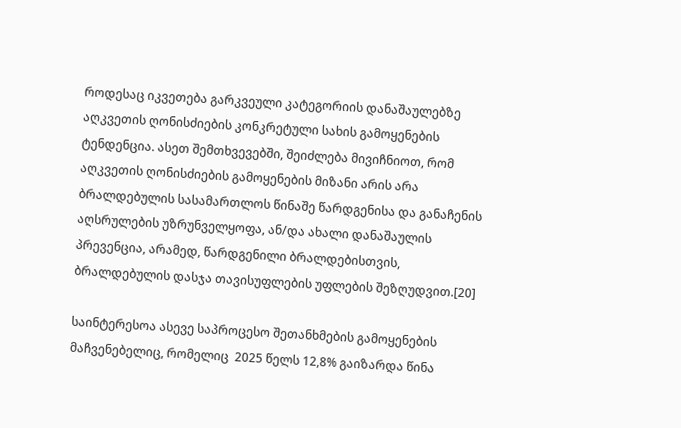როდესაც იკვეთება გარკვეული კატეგორიის დანაშაულებზე აღკვეთის ღონისძიების კონკრეტული სახის გამოყენების ტენდენცია. ასეთ შემთხვევებში, შეიძლება მივიჩნიოთ, რომ აღკვეთის ღონისძიების გამოყენების მიზანი არის არა ბრალდებულის სასამართლოს წინაშე წარდგენისა და განაჩენის აღსრულების უზრუნველყოფა, ან/და ახალი დანაშაულის პრევენცია, არამედ, წარდგენილი ბრალდებისთვის, ბრალდებულის დასჯა თავისუფლების უფლების შეზღუდვით.[20]

საინტერესოა ასევე საპროცესო შეთანხმების გამოყენების მაჩვენებელიც, რომელიც  2025 წელს 12,8% გაიზარდა წინა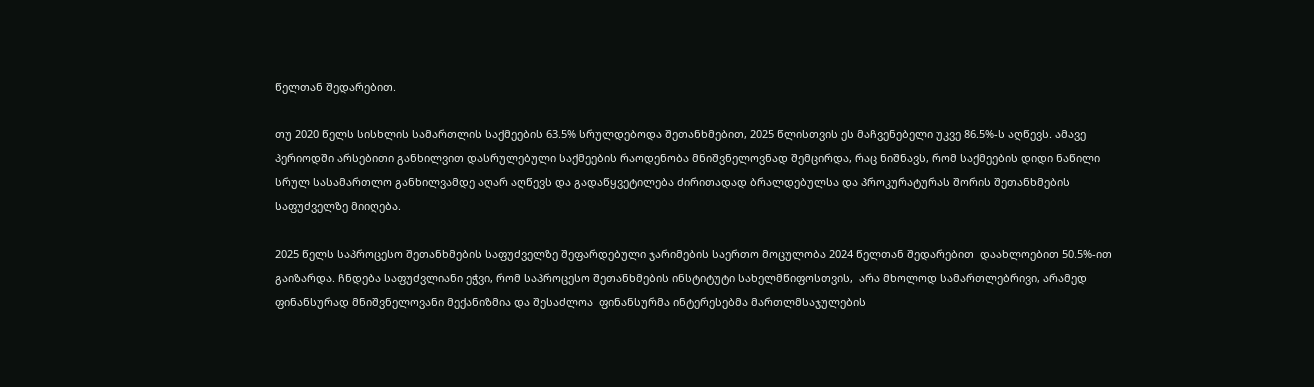წელთან შედარებით.

თუ 2020 წელს სისხლის სამართლის საქმეების 63.5% სრულდებოდა შეთანხმებით, 2025 წლისთვის ეს მაჩვენებელი უკვე 86.5%-ს აღწევს. ამავე პერიოდში არსებითი განხილვით დასრულებული საქმეების რაოდენობა მნიშვნელოვნად შემცირდა, რაც ნიშნავს, რომ საქმეების დიდი ნაწილი სრულ სასამართლო განხილვამდე აღარ აღწევს და გადაწყვეტილება ძირითადად ბრალდებულსა და პროკურატურას შორის შეთანხმების საფუძველზე მიიღება.

2025 წელს საპროცესო შეთანხმების საფუძველზე შეფარდებული ჯარიმების საერთო მოცულობა 2024 წელთან შედარებით  დაახლოებით 50.5%-ით გაიზარდა. ჩნდება საფუძვლიანი ეჭვი, რომ საპროცესო შეთანხმების ინსტიტუტი სახელმწიფოსთვის,  არა მხოლოდ სამართლებრივი, არამედ ფინანსურად მნიშვნელოვანი მექანიზმია და შესაძლოა  ფინანსურმა ინტერესებმა მართლმსაჯულების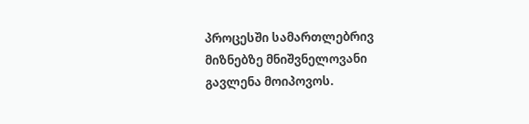პროცესში სამართლებრივ მიზნებზე მნიშვნელოვანი გავლენა მოიპოვოს.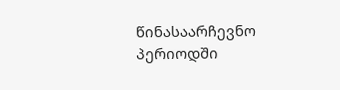წინასაარჩევნო პერიოდში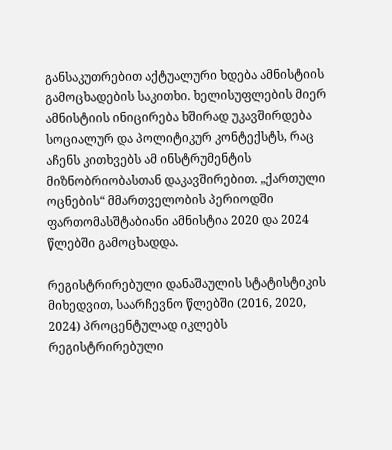განსაკუთრებით აქტუალური ხდება ამნისტიის გამოცხადების საკითხი. ხელისუფლების მიერ ამნისტიის ინიცირება ხშირად უკავშირდება სოციალურ და პოლიტიკურ კონტექსტს, რაც აჩენს კითხვებს ამ ინსტრუმენტის მიზნობრიობასთან დაკავშირებით. „ქართული ოცნების“ მმართველობის პერიოდში ფართომასშტაბიანი ამნისტია 2020 და 2024 წლებში გამოცხადდა.

რეგისტრირებული დანაშაულის სტატისტიკის მიხედვით, საარჩევნო წლებში (2016, 2020, 2024) პროცენტულად იკლებს რეგისტრირებული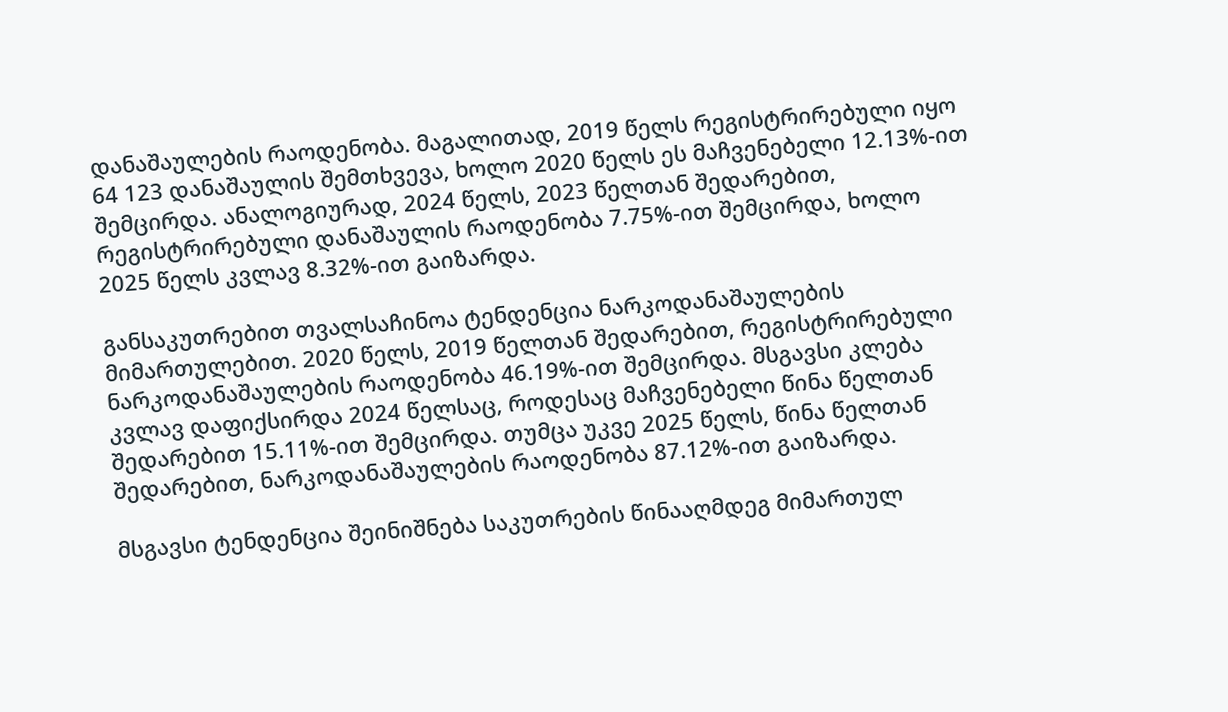დანაშაულების რაოდენობა. მაგალითად, 2019 წელს რეგისტრირებული იყო 64 123 დანაშაულის შემთხვევა, ხოლო 2020 წელს ეს მაჩვენებელი 12.13%-ით შემცირდა. ანალოგიურად, 2024 წელს, 2023 წელთან შედარებით, რეგისტრირებული დანაშაულის რაოდენობა 7.75%-ით შემცირდა, ხოლო 2025 წელს კვლავ 8.32%-ით გაიზარდა.

განსაკუთრებით თვალსაჩინოა ტენდენცია ნარკოდანაშაულების მიმართულებით. 2020 წელს, 2019 წელთან შედარებით, რეგისტრირებული ნარკოდანაშაულების რაოდენობა 46.19%-ით შემცირდა. მსგავსი კლება კვლავ დაფიქსირდა 2024 წელსაც, როდესაც მაჩვენებელი წინა წელთან შედარებით 15.11%-ით შემცირდა. თუმცა უკვე 2025 წელს, წინა წელთან შედარებით, ნარკოდანაშაულების რაოდენობა 87.12%-ით გაიზარდა.

მსგავსი ტენდენცია შეინიშნება საკუთრების წინააღმდეგ მიმართულ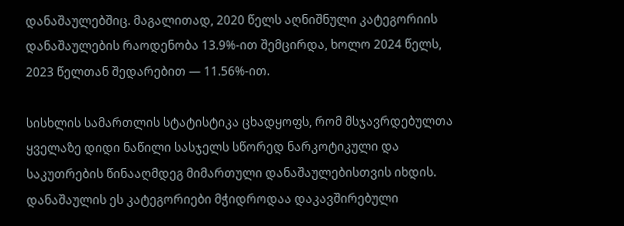დანაშაულებშიც. მაგალითად, 2020 წელს აღნიშნული კატეგორიის დანაშაულების რაოდენობა 13.9%-ით შემცირდა, ხოლო 2024 წელს, 2023 წელთან შედარებით — 11.56%-ით.

სისხლის სამართლის სტატისტიკა ცხადყოფს, რომ მსჯავრდებულთა ყველაზე დიდი ნაწილი სასჯელს სწორედ ნარკოტიკული და საკუთრების წინააღმდეგ მიმართული დანაშაულებისთვის იხდის. დანაშაულის ეს კატეგორიები მჭიდროდაა დაკავშირებული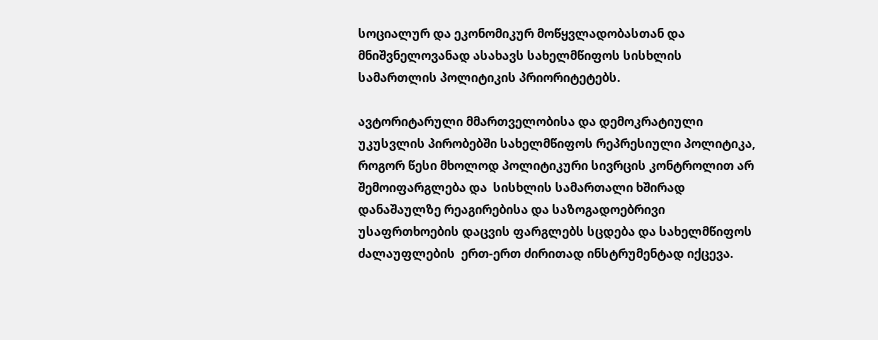სოციალურ და ეკონომიკურ მოწყვლადობასთან და მნიშვნელოვანად ასახავს სახელმწიფოს სისხლის სამართლის პოლიტიკის პრიორიტეტებს.

ავტორიტარული მმართველობისა და დემოკრატიული უკუსვლის პირობებში სახელმწიფოს რეპრესიული პოლიტიკა, როგორ წესი მხოლოდ პოლიტიკური სივრცის კონტროლით არ შემოიფარგლება და  სისხლის სამართალი ხშირად  დანაშაულზე რეაგირებისა და საზოგადოებრივი უსაფრთხოების დაცვის ფარგლებს სცდება და სახელმწიფოს ძალაუფლების  ერთ-ერთ ძირითად ინსტრუმენტად იქცევა.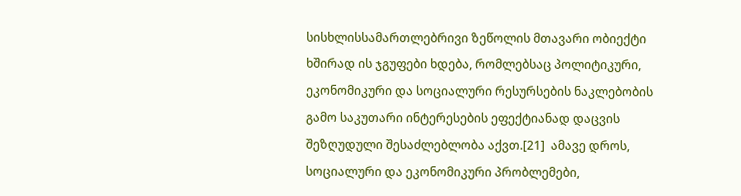სისხლისსამართლებრივი ზეწოლის მთავარი ობიექტი ხშირად ის ჯგუფები ხდება, რომლებსაც პოლიტიკური, ეკონომიკური და სოციალური რესურსების ნაკლებობის გამო საკუთარი ინტერესების ეფექტიანად დაცვის შეზღუდული შესაძლებლობა აქვთ.[21]  ამავე დროს,  სოციალური და ეკონომიკური პრობლემები,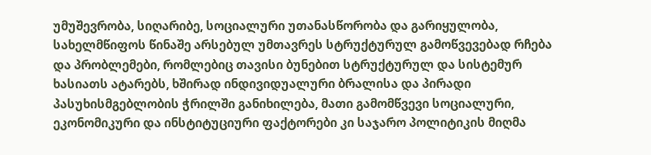უმუშევრობა, სიღარიბე, სოციალური უთანასწორობა და გარიყულობა, სახელმწიფოს წინაშე არსებულ უმთავრეს სტრუქტურულ გამოწვევებად რჩება და პრობლემები, რომლებიც თავისი ბუნებით სტრუქტურულ და სისტემურ ხასიათს ატარებს, ხშირად ინდივიდუალური ბრალისა და პირადი პასუხისმგებლობის ჭრილში განიხილება, მათი გამომწვევი სოციალური, ეკონომიკური და ინსტიტუციური ფაქტორები კი საჯარო პოლიტიკის მიღმა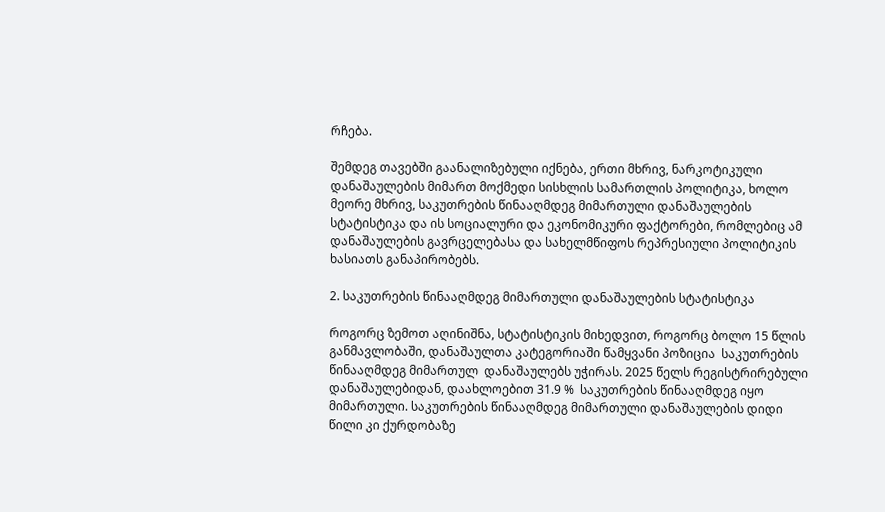რჩება.

შემდეგ თავებში გაანალიზებული იქნება, ერთი მხრივ, ნარკოტიკული დანაშაულების მიმართ მოქმედი სისხლის სამართლის პოლიტიკა, ხოლო მეორე მხრივ, საკუთრების წინააღმდეგ მიმართული დანაშაულების სტატისტიკა და ის სოციალური და ეკონომიკური ფაქტორები, რომლებიც ამ დანაშაულების გავრცელებასა და სახელმწიფოს რეპრესიული პოლიტიკის ხასიათს განაპირობებს.

2. საკუთრების წინააღმდეგ მიმართული დანაშაულების სტატისტიკა

როგორც ზემოთ აღინიშნა, სტატისტიკის მიხედვით, როგორც ბოლო 15 წლის განმავლობაში, დანაშაულთა კატეგორიაში წამყვანი პოზიცია  საკუთრების წინააღმდეგ მიმართულ  დანაშაულებს უჭირას. 2025 წელს რეგისტრირებული დანაშაულებიდან, დაახლოებით 31.9 %  საკუთრების წინააღმდეგ იყო მიმართული. საკუთრების წინააღმდეგ მიმართული დანაშაულების დიდი წილი კი ქურდობაზე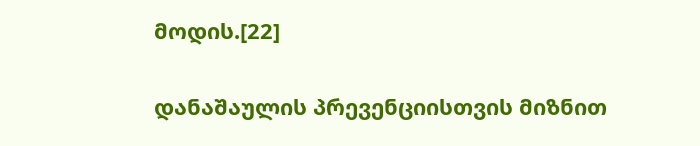მოდის.[22]

დანაშაულის პრევენციისთვის მიზნით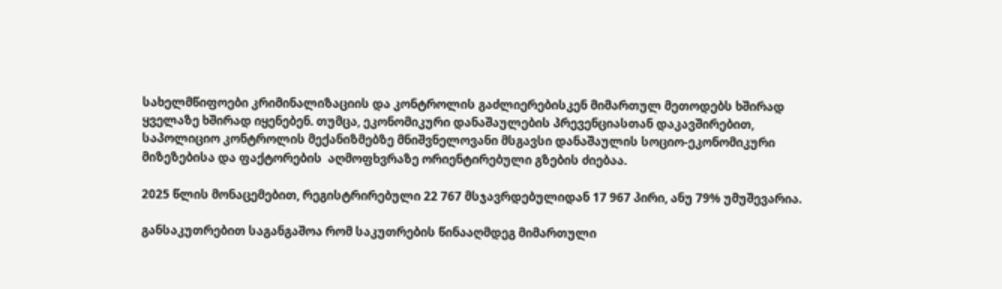სახელმწიფოები კრიმინალიზაციის და კონტროლის გაძლიერებისკენ მიმართულ მეთოდებს ხშირად ყველაზე ხშირად იყენებენ. თუმცა, ეკონომიკური დანაშაულების პრევენციასთან დაკავშირებით, საპოლიციო კონტროლის მექანიზმებზე მნიშვნელოვანი მსგავსი დანაშაულის სოციო-ეკონომიკური მიზეზებისა და ფაქტორების  აღმოფხვრაზე ორიენტირებული გზების ძიებაა.

2025 წლის მონაცემებით, რეგისტრირებული 22 767 მსჯავრდებულიდან 17 967 პირი, ანუ 79% უმუშევარია.

განსაკუთრებით საგანგაშოა რომ საკუთრების წინააღმდეგ მიმართული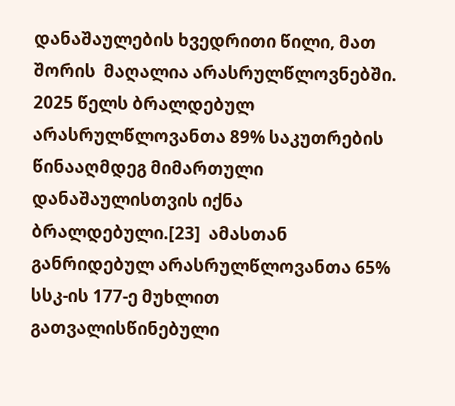დანაშაულების ხვედრითი წილი, მათ შორის  მაღალია არასრულწლოვნებში.  2025 წელს ბრალდებულ არასრულწლოვანთა 89% საკუთრების წინააღმდეგ მიმართული დანაშაულისთვის იქნა ბრალდებული.[23]  ამასთან განრიდებულ არასრულწლოვანთა 65% სსკ-ის 177-ე მუხლით გათვალისწინებული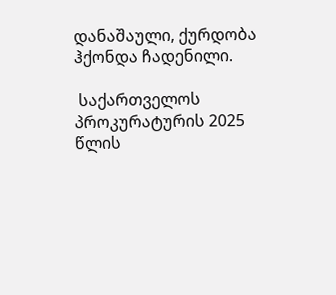დანაშაული, ქურდობა ჰქონდა ჩადენილი.

 საქართველოს პროკურატურის 2025 წლის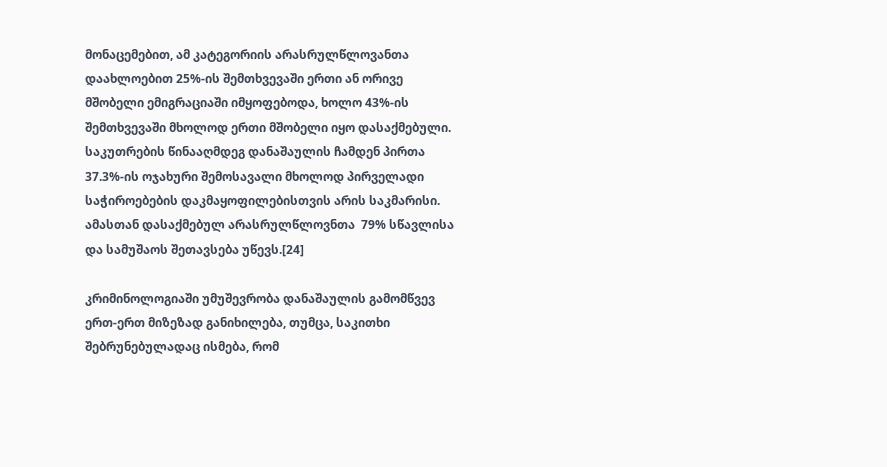მონაცემებით, ამ კატეგორიის არასრულწლოვანთა დაახლოებით 25%-ის შემთხვევაში ერთი ან ორივე მშობელი ემიგრაციაში იმყოფებოდა, ხოლო 43%-ის შემთხვევაში მხოლოდ ერთი მშობელი იყო დასაქმებული. საკუთრების წინააღმდეგ დანაშაულის ჩამდენ პირთა 37.3%-ის ოჯახური შემოსავალი მხოლოდ პირველადი საჭიროებების დაკმაყოფილებისთვის არის საკმარისი. ამასთან დასაქმებულ არასრულწლოვნთა  79% სწავლისა და სამუშაოს შეთავსება უწევს.[24]

კრიმინოლოგიაში უმუშევრობა დანაშაულის გამომწვევ ერთ-ერთ მიზეზად განიხილება, თუმცა, საკითხი შებრუნებულადაც ისმება, რომ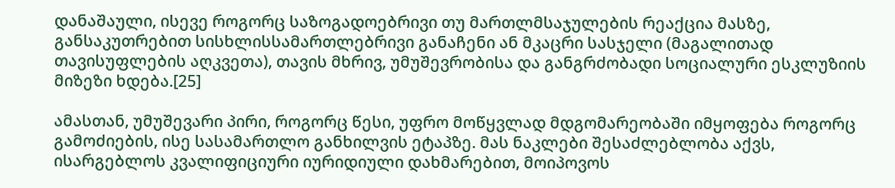დანაშაული, ისევე როგორც საზოგადოებრივი თუ მართლმსაჯულების რეაქცია მასზე, განსაკუთრებით სისხლისსამართლებრივი განაჩენი ან მკაცრი სასჯელი (მაგალითად თავისუფლების აღკვეთა), თავის მხრივ, უმუშევრობისა და განგრძობადი სოციალური ესკლუზიის მიზეზი ხდება.[25]

ამასთან, უმუშევარი პირი, როგორც წესი, უფრო მოწყვლად მდგომარეობაში იმყოფება როგორც გამოძიების, ისე სასამართლო განხილვის ეტაპზე. მას ნაკლები შესაძლებლობა აქვს, ისარგებლოს კვალიფიციური იურიდიული დახმარებით, მოიპოვოს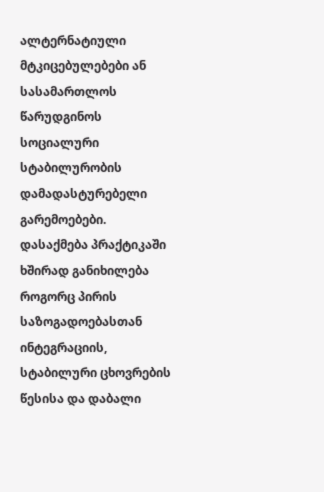ალტერნატიული მტკიცებულებები ან სასამართლოს წარუდგინოს სოციალური სტაბილურობის დამადასტურებელი გარემოებები. დასაქმება პრაქტიკაში ხშირად განიხილება როგორც პირის საზოგადოებასთან ინტეგრაციის, სტაბილური ცხოვრების წესისა და დაბალი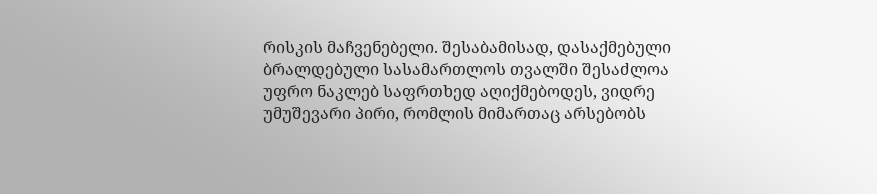რისკის მაჩვენებელი. შესაბამისად, დასაქმებული ბრალდებული სასამართლოს თვალში შესაძლოა უფრო ნაკლებ საფრთხედ აღიქმებოდეს, ვიდრე უმუშევარი პირი, რომლის მიმართაც არსებობს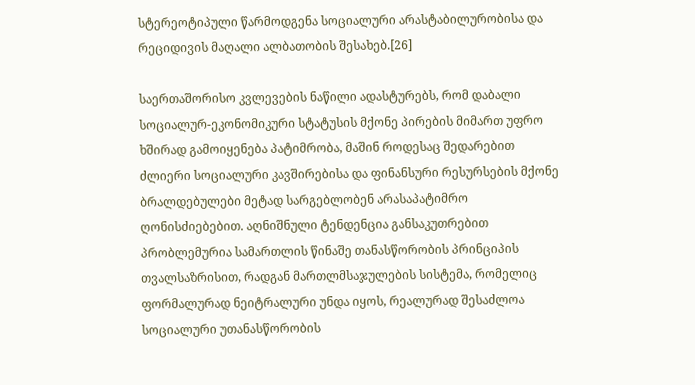სტერეოტიპული წარმოდგენა სოციალური არასტაბილურობისა და რეციდივის მაღალი ალბათობის შესახებ.[26]

საერთაშორისო კვლევების ნაწილი ადასტურებს, რომ დაბალი სოციალურ-ეკონომიკური სტატუსის მქონე პირების მიმართ უფრო ხშირად გამოიყენება პატიმრობა, მაშინ როდესაც შედარებით ძლიერი სოციალური კავშირებისა და ფინანსური რესურსების მქონე ბრალდებულები მეტად სარგებლობენ არასაპატიმრო ღონისძიებებით. აღნიშნული ტენდენცია განსაკუთრებით პრობლემურია სამართლის წინაშე თანასწორობის პრინციპის თვალსაზრისით, რადგან მართლმსაჯულების სისტემა, რომელიც ფორმალურად ნეიტრალური უნდა იყოს, რეალურად შესაძლოა სოციალური უთანასწორობის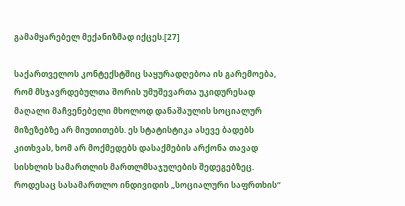გამამყარებელ მექანიზმად იქცეს.[27]

საქართველოს კონტექსტშიც საყურადღებოა ის გარემოება, რომ მსჯავრდებულთა შორის უმუშევართა უკიდურესად მაღალი მაჩვენებელი მხოლოდ დანაშაულის სოციალურ მიზეზებზე არ მიუთითებს. ეს სტატისტიკა ასევე ბადებს კითხვას, ხომ არ მოქმედებს დასაქმების არქონა თავად სისხლის სამართლის მართლმსაჯულების შედეგებზეც. როდესაც სასამართლო ინდივიდის „სოციალური საფრთხის“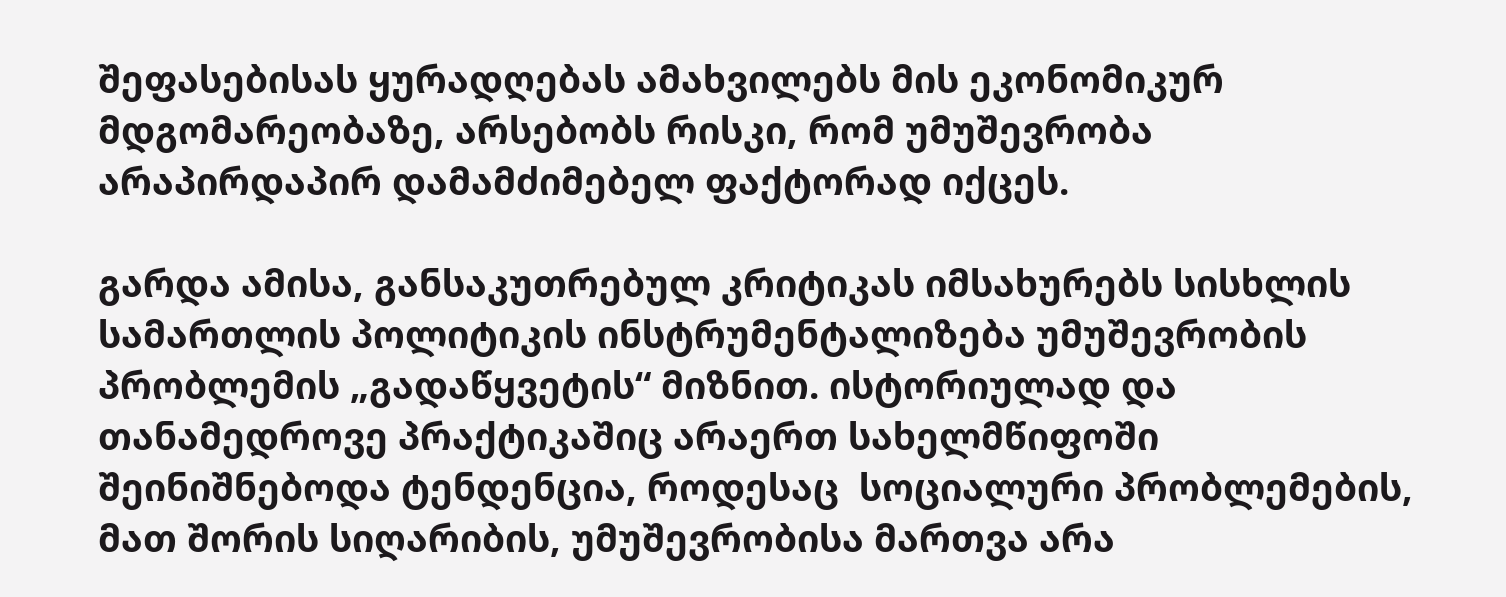შეფასებისას ყურადღებას ამახვილებს მის ეკონომიკურ მდგომარეობაზე, არსებობს რისკი, რომ უმუშევრობა არაპირდაპირ დამამძიმებელ ფაქტორად იქცეს.

გარდა ამისა, განსაკუთრებულ კრიტიკას იმსახურებს სისხლის სამართლის პოლიტიკის ინსტრუმენტალიზება უმუშევრობის პრობლემის „გადაწყვეტის“ მიზნით. ისტორიულად და თანამედროვე პრაქტიკაშიც არაერთ სახელმწიფოში შეინიშნებოდა ტენდენცია, როდესაც  სოციალური პრობლემების, მათ შორის სიღარიბის, უმუშევრობისა მართვა არა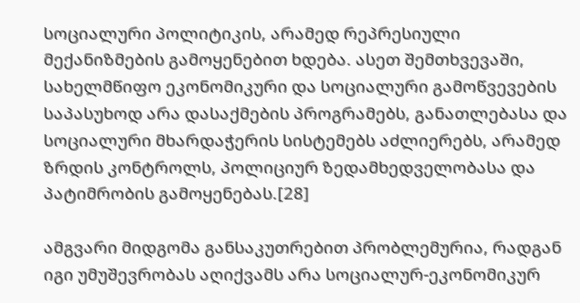სოციალური პოლიტიკის, არამედ რეპრესიული მექანიზმების გამოყენებით ხდება. ასეთ შემთხვევაში, სახელმწიფო ეკონომიკური და სოციალური გამოწვევების საპასუხოდ არა დასაქმების პროგრამებს, განათლებასა და სოციალური მხარდაჭერის სისტემებს აძლიერებს, არამედ ზრდის კონტროლს, პოლიციურ ზედამხედველობასა და პატიმრობის გამოყენებას.[28]

ამგვარი მიდგომა განსაკუთრებით პრობლემურია, რადგან იგი უმუშევრობას აღიქვამს არა სოციალურ-ეკონომიკურ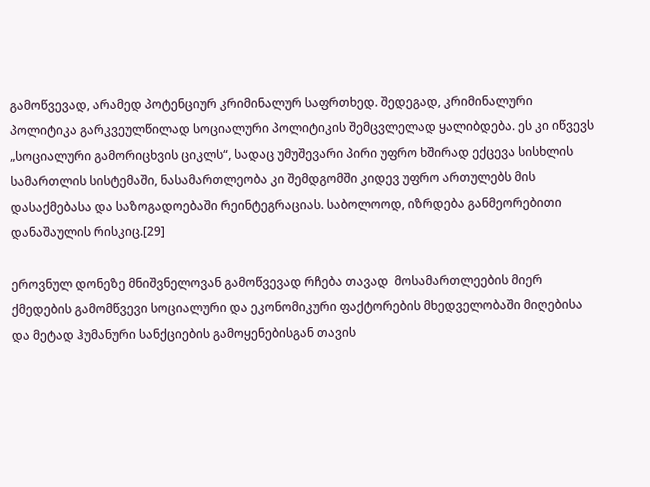გამოწვევად, არამედ პოტენციურ კრიმინალურ საფრთხედ. შედეგად, კრიმინალური პოლიტიკა გარკვეულწილად სოციალური პოლიტიკის შემცვლელად ყალიბდება. ეს კი იწვევს „სოციალური გამორიცხვის ციკლს“, სადაც უმუშევარი პირი უფრო ხშირად ექცევა სისხლის სამართლის სისტემაში, ნასამართლეობა კი შემდგომში კიდევ უფრო ართულებს მის დასაქმებასა და საზოგადოებაში რეინტეგრაციას. საბოლოოდ, იზრდება განმეორებითი დანაშაულის რისკიც.[29]

ეროვნულ დონეზე მნიშვნელოვან გამოწვევად რჩება თავად  მოსამართლეების მიერ ქმედების გამომწვევი სოციალური და ეკონომიკური ფაქტორების მხედველობაში მიღებისა და მეტად ჰუმანური სანქციების გამოყენებისგან თავის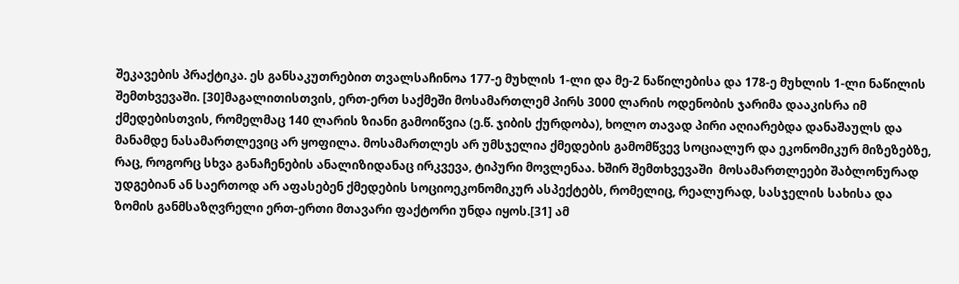შეკავების პრაქტიკა. ეს განსაკუთრებით თვალსაჩინოა 177-ე მუხლის 1-ლი და მე-2 ნაწილებისა და 178-ე მუხლის 1-ლი ნაწილის შემთხვევაში. [30]მაგალითისთვის, ერთ-ერთ საქმეში მოსამართლემ პირს 3000 ლარის ოდენობის ჯარიმა დააკისრა იმ ქმედებისთვის, რომელმაც 140 ლარის ზიანი გამოიწვია (ე.წ. ჯიბის ქურდობა), ხოლო თავად პირი აღიარებდა დანაშაულს და მანამდე ნასამართლევიც არ ყოფილა. მოსამართლეს არ უმსჯელია ქმედების გამომწვევ სოციალურ და ეკონომიკურ მიზეზებზე, რაც, როგორც სხვა განაჩენების ანალიზიდანაც ირკვევა, ტიპური მოვლენაა. ხშირ შემთხვევაში  მოსამართლეები შაბლონურად უდგებიან ან საერთოდ არ აფასებენ ქმედების სოციოეკონომიკურ ასპექტებს, რომელიც, რეალურად, სასჯელის სახისა და ზომის განმსაზღვრელი ერთ-ერთი მთავარი ფაქტორი უნდა იყოს.[31] ამ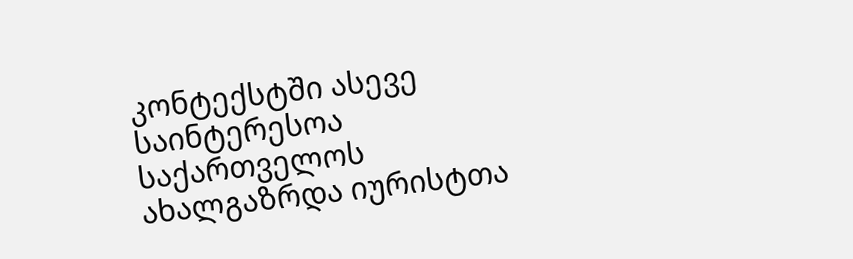კონტექსტში ასევე საინტერესოა საქართველოს ახალგაზრდა იურისტთა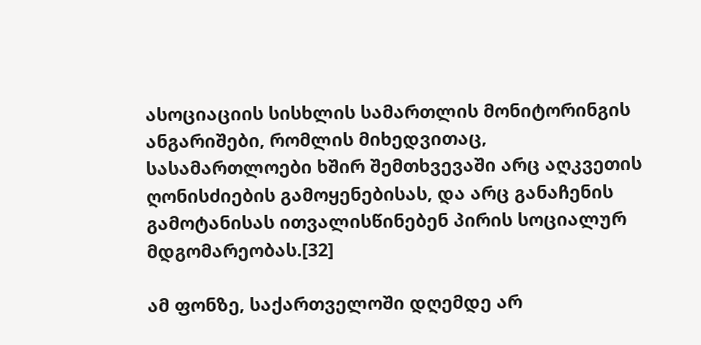ასოციაციის სისხლის სამართლის მონიტორინგის ანგარიშები, რომლის მიხედვითაც, სასამართლოები ხშირ შემთხვევაში არც აღკვეთის ღონისძიების გამოყენებისას, და არც განაჩენის გამოტანისას ითვალისწინებენ პირის სოციალურ მდგომარეობას.[32]

ამ ფონზე, საქართველოში დღემდე არ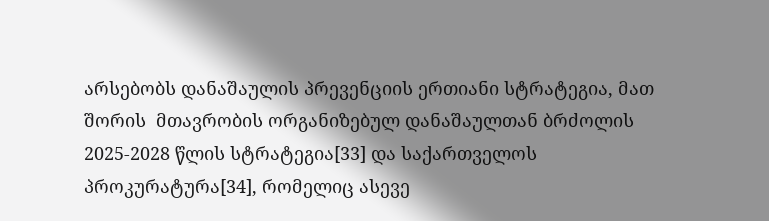არსებობს დანაშაულის პრევენციის ერთიანი სტრატეგია, მათ შორის  მთავრობის ორგანიზებულ დანაშაულთან ბრძოლის 2025-2028 წლის სტრატეგია[33] და საქართველოს პროკურატურა[34], რომელიც ასევე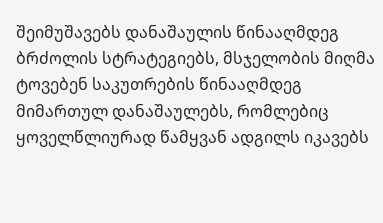შეიმუშავებს დანაშაულის წინააღმდეგ ბრძოლის სტრატეგიებს, მსჯელობის მიღმა ტოვებენ საკუთრების წინააღმდეგ მიმართულ დანაშაულებს, რომლებიც ყოველწლიურად წამყვან ადგილს იკავებს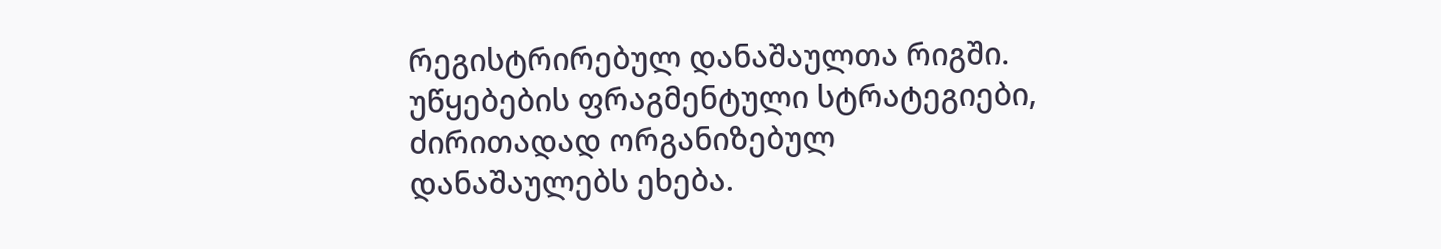რეგისტრირებულ დანაშაულთა რიგში. უწყებების ფრაგმენტული სტრატეგიები, ძირითადად ორგანიზებულ დანაშაულებს ეხება.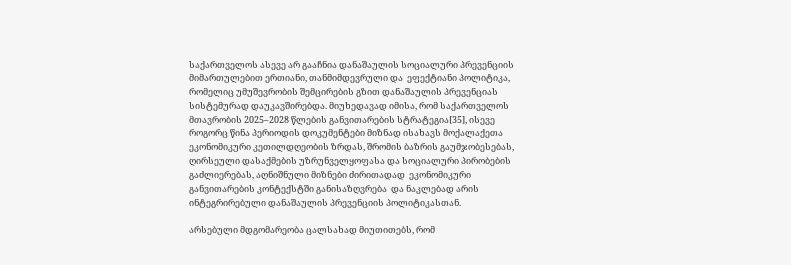საქართველოს ასევე არ გააჩნია დანაშაულის სოციალური პრევენციის მიმართულებით ერთიანი, თანმიმდევრული და  ეფექტიანი პოლიტიკა, რომელიც უმუშევრობის შემცირების გზით დანაშაულის პრევენციას სისტემურად დაუკავშირებდა. მიუხედავად იმისა, რომ საქართველოს მთავრობის 2025–2028 წლების განვითარების სტრატეგია[35], ისევე როგორც წინა პერიოდის დოკუმენტები მიზნად ისახავს მოქალაქეთა ეკონომიკური კეთილდღეობის ზრდას, შრომის ბაზრის გაუმჯობესებას, ღირსეული დასაქმების უზრუნველყოფასა და სოციალური პირობების გაძლიერებას, აღნიშნული მიზნები ძირითადად  ეკონომიკური განვითარების კონტექსტში განისაზღვრება  და ნაკლებად არის ინტეგრირებული დანაშაულის პრევენციის პოლიტიკასთან.

არსებული მდგომარეობა ცალსახად მიუთითებს, რომ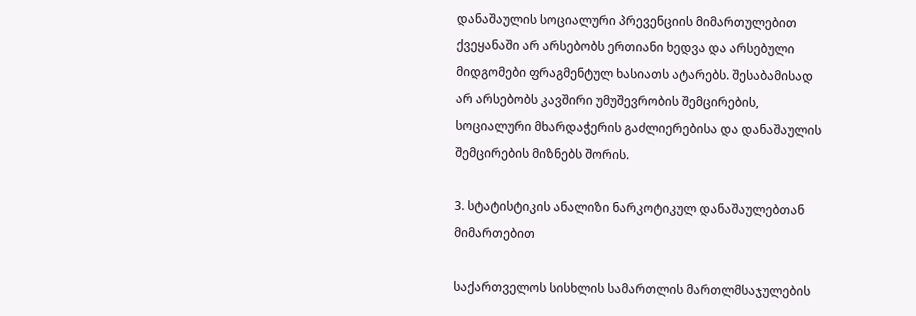დანაშაულის სოციალური პრევენციის მიმართულებით ქვეყანაში არ არსებობს ერთიანი ხედვა და არსებული მიდგომები ფრაგმენტულ ხასიათს ატარებს. შესაბამისად არ არსებობს კავშირი უმუშევრობის შემცირების, სოციალური მხარდაჭერის გაძლიერებისა და დანაშაულის შემცირების მიზნებს შორის.

3. სტატისტიკის ანალიზი ნარკოტიკულ დანაშაულებთან მიმართებით

საქართველოს სისხლის სამართლის მართლმსაჯულების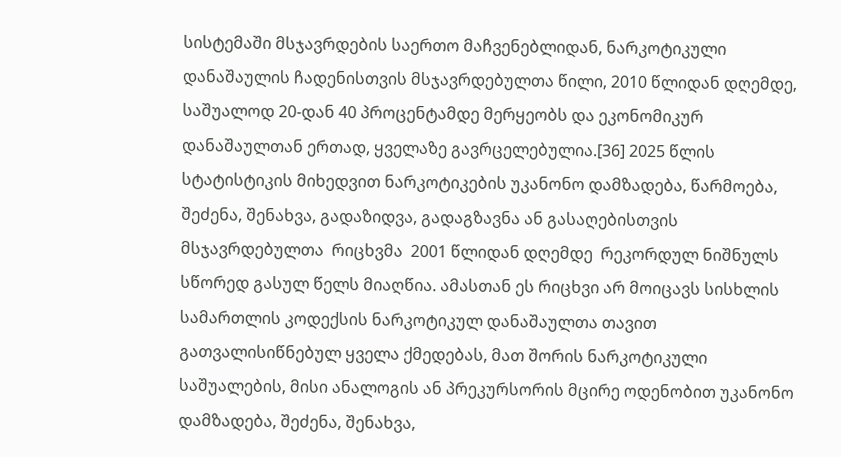სისტემაში მსჯავრდების საერთო მაჩვენებლიდან, ნარკოტიკული დანაშაულის ჩადენისთვის მსჯავრდებულთა წილი, 2010 წლიდან დღემდე, საშუალოდ 20-დან 40 პროცენტამდე მერყეობს და ეკონომიკურ დანაშაულთან ერთად, ყველაზე გავრცელებულია.[36] 2025 წლის სტატისტიკის მიხედვით ნარკოტიკების უკანონო დამზადება, წარმოება, შეძენა, შენახვა, გადაზიდვა, გადაგზავნა ან გასაღებისთვის მსჯავრდებულთა  რიცხვმა  2001 წლიდან დღემდე  რეკორდულ ნიშნულს სწორედ გასულ წელს მიაღწია. ამასთან ეს რიცხვი არ მოიცავს სისხლის სამართლის კოდექსის ნარკოტიკულ დანაშაულთა თავით გათვალისიწნებულ ყველა ქმედებას, მათ შორის ნარკოტიკული საშუალების, მისი ანალოგის ან პრეკურსორის მცირე ოდენობით უკანონო დამზადება, შეძენა, შენახვა,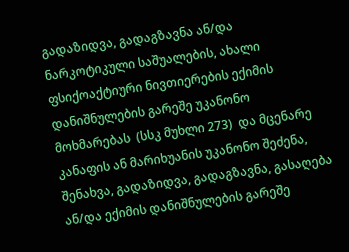გადაზიდვა, გადაგზავნა ან/და ნარკოტიკული საშუალების, ახალი ფსიქოაქტიური ნივთიერების ექიმის დანიშნულების გარეშე უკანონო მოხმარებას  (სსკ მუხლი 273)  და მცენარე კანაფის ან მარიხუანის უკანონო შეძენა, შენახვა, გადაზიდვა, გადაგზავნა, გასაღება ან/და ექიმის დანიშნულების გარეშე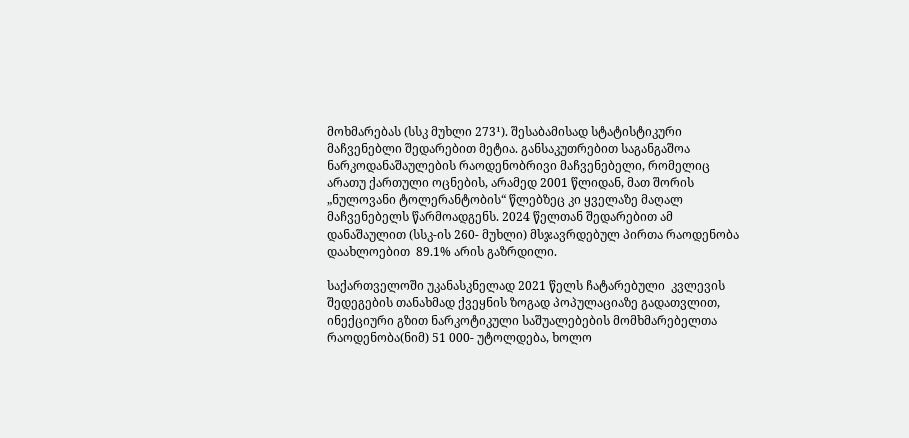მოხმარებას (სსკ მუხლი 273¹). შესაბამისად სტატისტიკური მაჩვენებლი შედარებით მეტია. განსაკუთრებით საგანგაშოა  ნარკოდანაშაულების რაოდენობრივი მაჩვენებელი, რომელიც არათუ ქართული ოცნების, არამედ 2001 წლიდან, მათ შორის „ნულოვანი ტოლერანტობის“ წლებზეც კი ყველაზე მაღალ მაჩვენებელს წარმოადგენს. 2024 წელთან შედარებით ამ დანაშაულით (სსკ-ის 260- მუხლი) მსჯავრდებულ პირთა რაოდენობა დაახლოებით  89.1% არის გაზრდილი.

საქართველოში უკანასკნელად 2021 წელს ჩატარებული  კვლევის შედეგების თანახმად ქვეყნის ზოგად პოპულაციაზე გადათვლით, ინექციური გზით ნარკოტიკული საშუალებების მომხმარებელთა რაოდენობა(ნიმ) 51 000- უტოლდება, ხოლო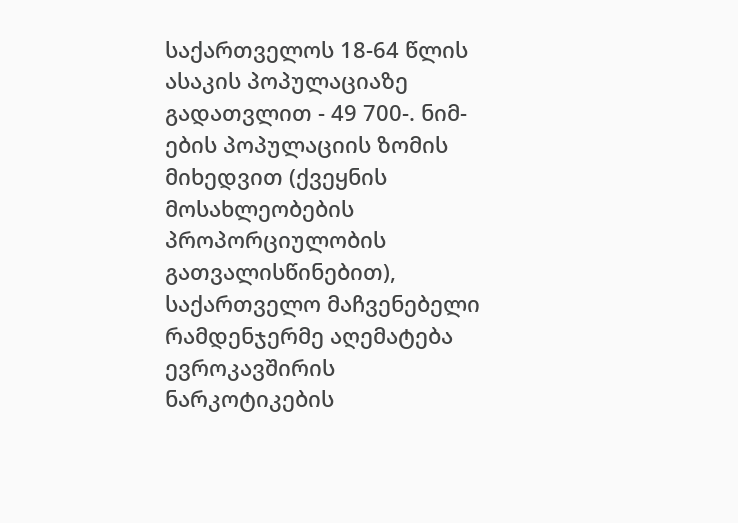საქართველოს 18-64 წლის ასაკის პოპულაციაზე გადათვლით - 49 700-. ნიმ-ების პოპულაციის ზომის მიხედვით (ქვეყნის მოსახლეობების პროპორციულობის გათვალისწინებით), საქართველო მაჩვენებელი რამდენჯერმე აღემატება  ევროკავშირის ნარკოტიკების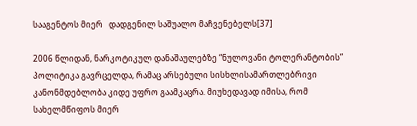სააგენტოს მიერ   დადგენილ საშუალო მაჩვენებელს[37]

2006 წლიდან, ნარკოტიკულ დანაშაულებზე “ნულოვანი ტოლერანტობის” პოლიტიკა გავრცელდა, რამაც არსებული სისხლისამართლებრივი კანონმდებლობა კიდე უფრო გაამკაცრა. მიუხედავად იმისა, რომ სახელმწიფოს მიერ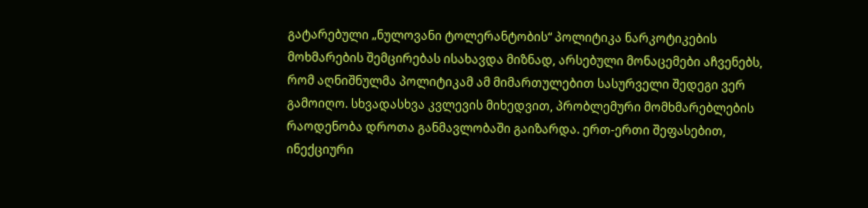გატარებული „ნულოვანი ტოლერანტობის“ პოლიტიკა ნარკოტიკების მოხმარების შემცირებას ისახავდა მიზნად, არსებული მონაცემები აჩვენებს, რომ აღნიშნულმა პოლიტიკამ ამ მიმართულებით სასურველი შედეგი ვერ გამოიღო. სხვადასხვა კვლევის მიხედვით, პრობლემური მომხმარებლების რაოდენობა დროთა განმავლობაში გაიზარდა. ერთ-ერთი შეფასებით, ინექციური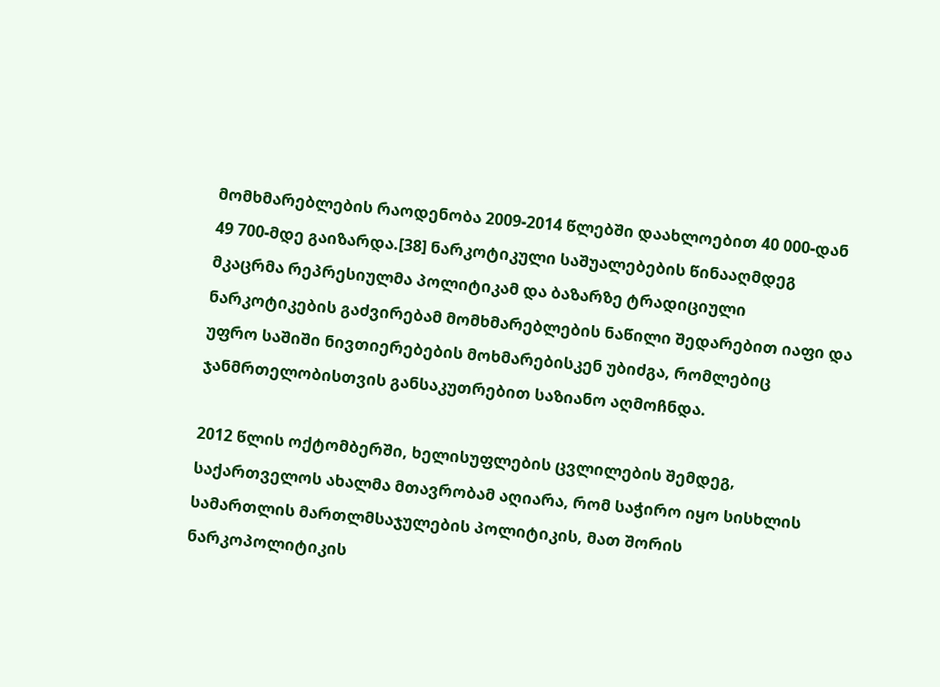მომხმარებლების რაოდენობა 2009-2014 წლებში დაახლოებით 40 000-დან 49 700-მდე გაიზარდა.[38] ნარკოტიკული საშუალებების წინააღმდეგ მკაცრმა რეპრესიულმა პოლიტიკამ და ბაზარზე ტრადიციული ნარკოტიკების გაძვირებამ მომხმარებლების ნაწილი შედარებით იაფი და უფრო საშიში ნივთიერებების მოხმარებისკენ უბიძგა, რომლებიც ჯანმრთელობისთვის განსაკუთრებით საზიანო აღმოჩნდა.

2012 წლის ოქტომბერში, ხელისუფლების ცვლილების შემდეგ, საქართველოს ახალმა მთავრობამ აღიარა, რომ საჭირო იყო სისხლის სამართლის მართლმსაჯულების პოლიტიკის, მათ შორის ნარკოპოლიტიკის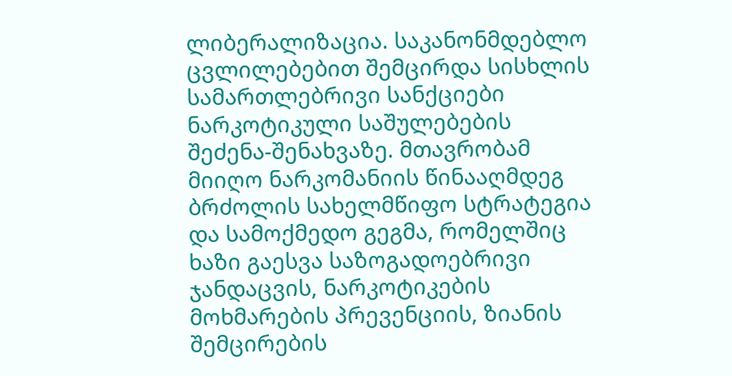ლიბერალიზაცია. საკანონმდებლო ცვლილებებით შემცირდა სისხლის სამართლებრივი სანქციები ნარკოტიკული საშულებების შეძენა-შენახვაზე. მთავრობამ მიიღო ნარკომანიის წინააღმდეგ ბრძოლის სახელმწიფო სტრატეგია და სამოქმედო გეგმა, რომელშიც ხაზი გაესვა საზოგადოებრივი ჯანდაცვის, ნარკოტიკების მოხმარების პრევენციის, ზიანის შემცირების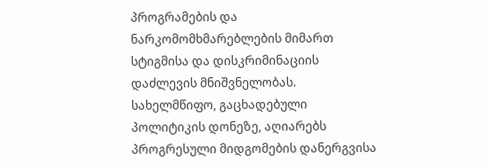პროგრამების და ნარკომომხმარებლების მიმართ სტიგმისა და დისკრიმინაციის დაძლევის მნიშვნელობას. სახელმწიფო, გაცხადებული პოლიტიკის დონეზე, აღიარებს პროგრესული მიდგომების დანერგვისა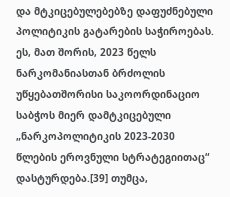და მტკიცებულებებზე დაფუძნებული პოლიტიკის გატარების საჭიროებას. ეს, მათ შორის, 2023 წელს ნარკომანიასთან ბრძოლის უწყებათშორისი საკოორდინაციო საბჭოს მიერ დამტკიცებული „ნარკოპოლიტიკის 2023-2030 წლების ეროვნული სტრატეგიითაც“ დასტურდება.[39] თუმცა,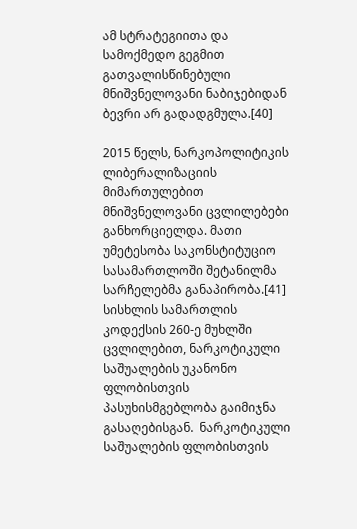ამ სტრატეგიითა და სამოქმედო გეგმით გათვალისწინებული მნიშვნელოვანი ნაბიჯებიდან ბევრი არ გადადგმულა.[40]

2015 წელს, ნარკოპოლიტიკის ლიბერალიზაციის მიმართულებით მნიშვნელოვანი ცვლილებები განხორციელდა. მათი უმეტესობა საკონსტიტუციო სასამართლოში შეტანილმა სარჩელებმა განაპირობა.[41] სისხლის სამართლის კოდექსის 260-ე მუხლში ცვლილებით, ნარკოტიკული საშუალების უკანონო ფლობისთვის პასუხისმგებლობა გაიმიჯნა გასაღებისგან.  ნარკოტიკული საშუალების ფლობისთვის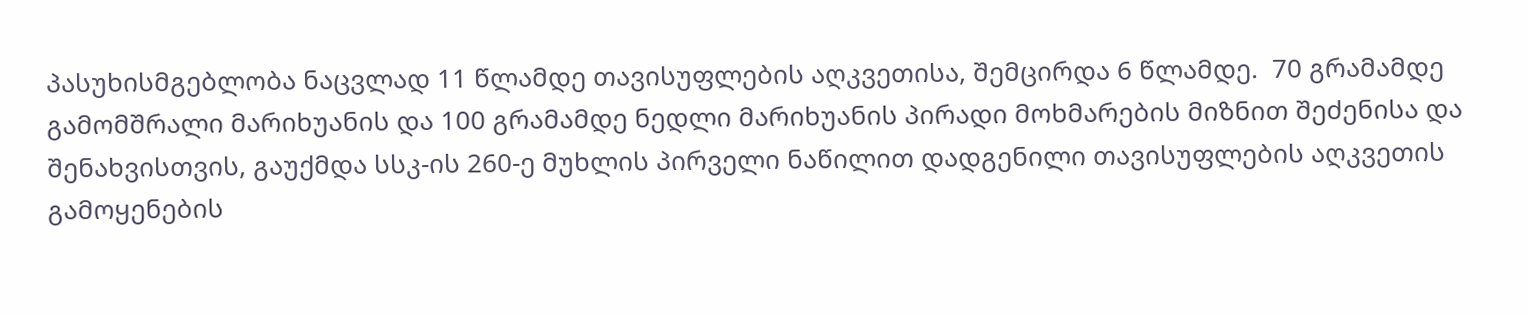პასუხისმგებლობა ნაცვლად 11 წლამდე თავისუფლების აღკვეთისა, შემცირდა 6 წლამდე.  70 გრამამდე გამომშრალი მარიხუანის და 100 გრამამდე ნედლი მარიხუანის პირადი მოხმარების მიზნით შეძენისა და შენახვისთვის, გაუქმდა სსკ-ის 260-ე მუხლის პირველი ნაწილით დადგენილი თავისუფლების აღკვეთის გამოყენების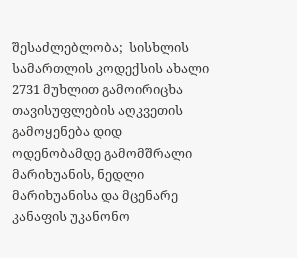შესაძლებლობა;  სისხლის სამართლის კოდექსის ახალი 2731 მუხლით გამოირიცხა თავისუფლების აღკვეთის გამოყენება დიდ ოდენობამდე გამომშრალი მარიხუანის, ნედლი მარიხუანისა და მცენარე კანაფის უკანონო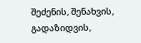შეძენის, შენახვის, გადაზიდვის,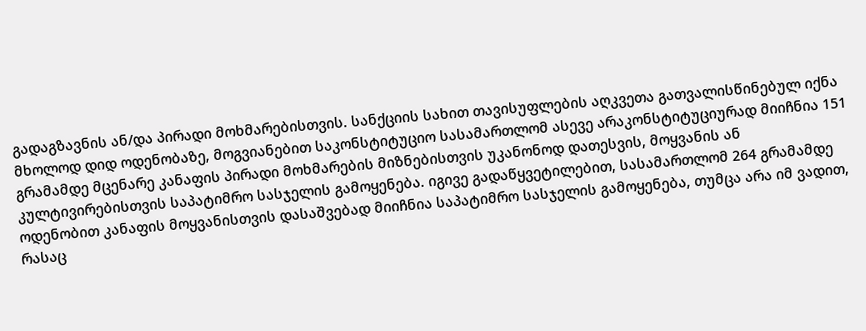გადაგზავნის ან/და პირადი მოხმარებისთვის. სანქციის სახით თავისუფლების აღკვეთა გათვალისწინებულ იქნა მხოლოდ დიდ ოდენობაზე, მოგვიანებით საკონსტიტუციო სასამართლომ ასევე არაკონსტიტუციურად მიიჩნია 151 გრამამდე მცენარე კანაფის პირადი მოხმარების მიზნებისთვის უკანონოდ დათესვის, მოყვანის ან კულტივირებისთვის საპატიმრო სასჯელის გამოყენება. იგივე გადაწყვეტილებით, სასამართლომ 264 გრამამდე ოდენობით კანაფის მოყვანისთვის დასაშვებად მიიჩნია საპატიმრო სასჯელის გამოყენება, თუმცა არა იმ ვადით, რასაც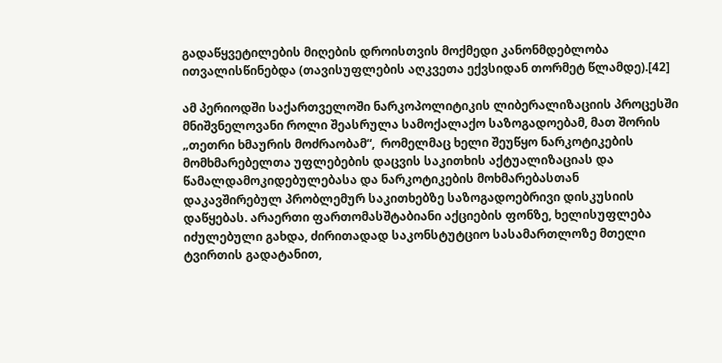გადაწყვეტილების მიღების დროისთვის მოქმედი კანონმდებლობა ითვალისწინებდა (თავისუფლების აღკვეთა ექვსიდან თორმეტ წლამდე).[42]

ამ პერიოდში საქართველოში ნარკოპოლიტიკის ლიბერალიზაციის პროცესში მნიშვნელოვანი როლი შეასრულა სამოქალაქო საზოგადოებამ, მათ შორის „თეთრი ხმაურის მოძრაობამ“,  რომელმაც ხელი შეუწყო ნარკოტიკების მომხმარებელთა უფლებების დაცვის საკითხის აქტუალიზაციას და წამალდამოკიდებულებასა და ნარკოტიკების მოხმარებასთან დაკავშირებულ პრობლემურ საკითხებზე საზოგადოებრივი დისკუსიის დაწყებას. არაერთი ფართომასშტაბიანი აქციების ფონზე, ხელისუფლება იძულებული გახდა, ძირითადად საკონსტუტციო სასამართლოზე მთელი ტვირთის გადატანით,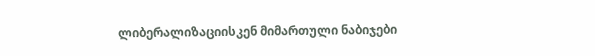ლიბერალიზაციისკენ მიმართული ნაბიჯები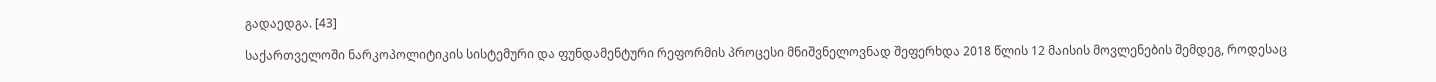გადაედგა. [43]

საქართველოში ნარკოპოლიტიკის სისტემური და ფუნდამენტური რეფორმის პროცესი მნიშვნელოვნად შეფერხდა 2018 წლის 12 მაისის მოვლენების შემდეგ, როდესაც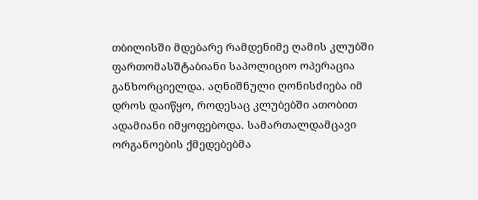თბილისში მდებარე რამდენიმე ღამის კლუბში ფართომასშტაბიანი საპოლიციო ოპერაცია განხორციელდა. აღნიშნული ღონისძიება იმ დროს დაიწყო, როდესაც კლუბებში ათობით ადამიანი იმყოფებოდა. სამართალდამცავი ორგანოების ქმედებებმა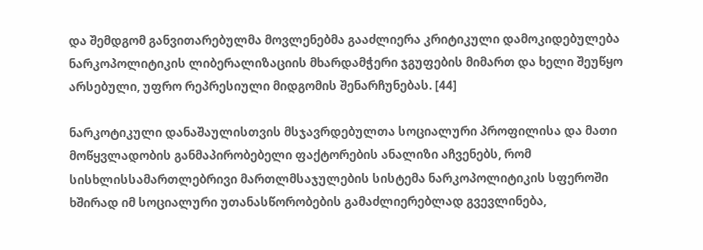და შემდგომ განვითარებულმა მოვლენებმა გააძლიერა კრიტიკული დამოკიდებულება ნარკოპოლიტიკის ლიბერალიზაციის მხარდამჭერი ჯგუფების მიმართ და ხელი შეუწყო არსებული, უფრო რეპრესიული მიდგომის შენარჩუნებას. [44]

ნარკოტიკული დანაშაულისთვის მსჯავრდებულთა სოციალური პროფილისა და მათი მოწყვლადობის განმაპირობებელი ფაქტორების ანალიზი აჩვენებს, რომ სისხლისსამართლებრივი მართლმსაჯულების სისტემა ნარკოპოლიტიკის სფეროში ხშირად იმ სოციალური უთანასწორობების გამაძლიერებლად გვევლინება,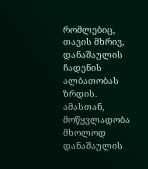რომლებიც, თავის მხრივ, დანაშაულის ჩადენის ალბათობას ზრდის. ამასთან, მოწყვლადობა მხოლოდ დანაშაულის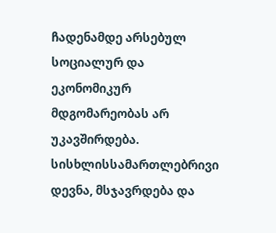ჩადენამდე არსებულ სოციალურ და ეკონომიკურ მდგომარეობას არ უკავშირდება. სისხლისსამართლებრივი დევნა, მსჯავრდება და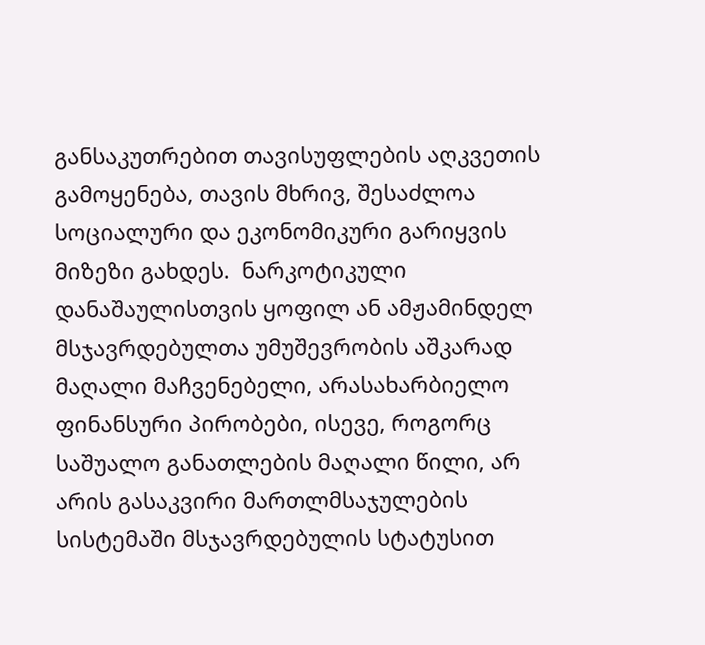განსაკუთრებით თავისუფლების აღკვეთის გამოყენება, თავის მხრივ, შესაძლოა  სოციალური და ეკონომიკური გარიყვის მიზეზი გახდეს.  ნარკოტიკული დანაშაულისთვის ყოფილ ან ამჟამინდელ მსჯავრდებულთა უმუშევრობის აშკარად მაღალი მაჩვენებელი, არასახარბიელო ფინანსური პირობები, ისევე, როგორც საშუალო განათლების მაღალი წილი, არ არის გასაკვირი მართლმსაჯულების სისტემაში მსჯავრდებულის სტატუსით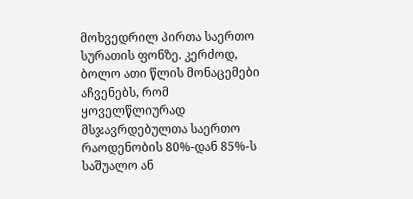მოხვედრილ პირთა საერთო სურათის ფონზე. კერძოდ, ბოლო ათი წლის მონაცემები აჩვენებს, რომ ყოველწლიურად მსჯავრდებულთა საერთო რაოდენობის 80%-დან 85%-ს საშუალო ან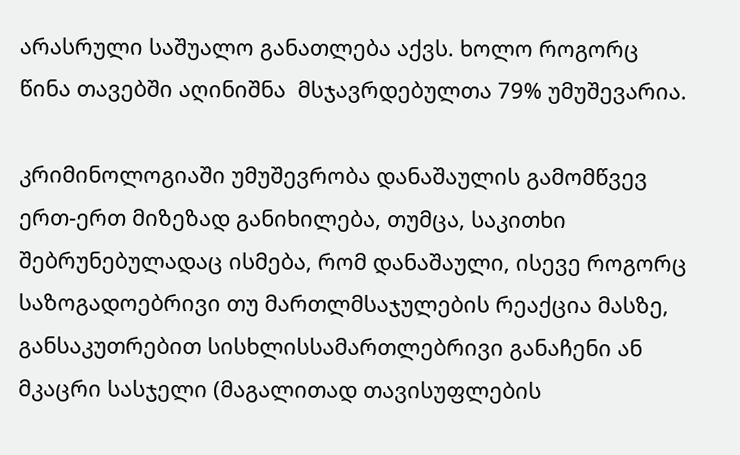არასრული საშუალო განათლება აქვს. ხოლო როგორც წინა თავებში აღინიშნა  მსჯავრდებულთა 79% უმუშევარია.

კრიმინოლოგიაში უმუშევრობა დანაშაულის გამომწვევ ერთ-ერთ მიზეზად განიხილება, თუმცა, საკითხი შებრუნებულადაც ისმება, რომ დანაშაული, ისევე როგორც საზოგადოებრივი თუ მართლმსაჯულების რეაქცია მასზე, განსაკუთრებით სისხლისსამართლებრივი განაჩენი ან მკაცრი სასჯელი (მაგალითად თავისუფლების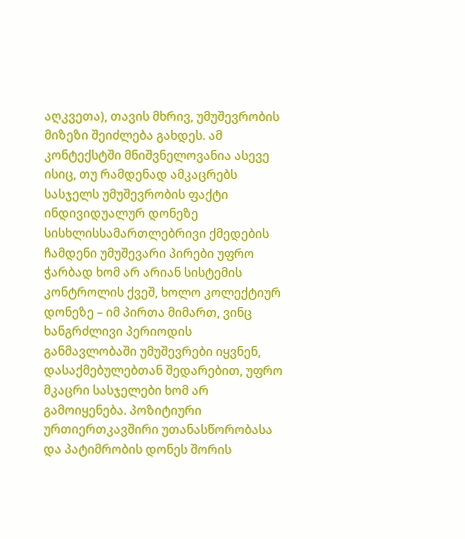აღკვეთა), თავის მხრივ, უმუშევრობის მიზეზი შეიძლება გახდეს. ამ კონტექსტში მნიშვნელოვანია ასევე ისიც, თუ რამდენად ამკაცრებს სასჯელს უმუშევრობის ფაქტი ინდივიდუალურ დონეზე სისხლისსამართლებრივი ქმედების ჩამდენი უმუშევარი პირები უფრო ჭარბად ხომ არ არიან სისტემის კონტროლის ქვეშ, ხოლო კოლექტიურ დონეზე – იმ პირთა მიმართ, ვინც ხანგრძლივი პერიოდის განმავლობაში უმუშევრები იყვნენ, დასაქმებულებთან შედარებით, უფრო მკაცრი სასჯელები ხომ არ გამოიყენება. პოზიტიური ურთიერთკავშირი უთანასწორობასა და პატიმრობის დონეს შორის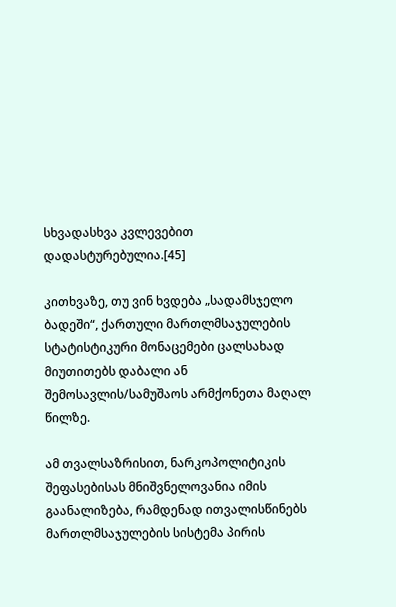სხვადასხვა კვლევებით დადასტურებულია.[45]

კითხვაზე, თუ ვინ ხვდება „სადამსჯელო ბადეში“, ქართული მართლმსაჯულების სტატისტიკური მონაცემები ცალსახად მიუთითებს დაბალი ან შემოსავლის/სამუშაოს არმქონეთა მაღალ წილზე.

ამ თვალსაზრისით, ნარკოპოლიტიკის შეფასებისას მნიშვნელოვანია იმის გაანალიზება, რამდენად ითვალისწინებს მართლმსაჯულების სისტემა პირის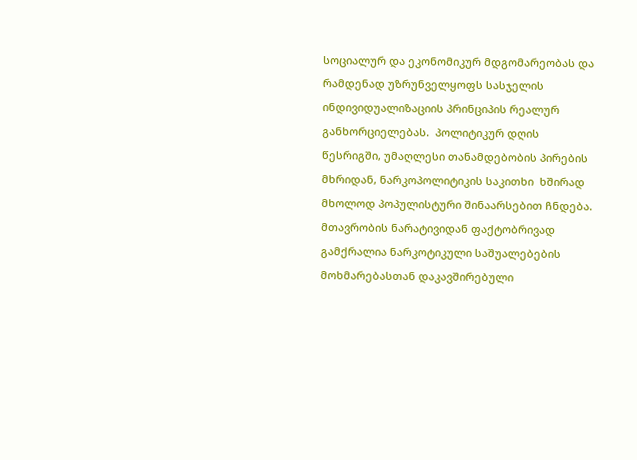სოციალურ და ეკონომიკურ მდგომარეობას და რამდენად უზრუნველყოფს სასჯელის ინდივიდუალიზაციის პრინციპის რეალურ განხორციელებას.  პოლიტიკურ დღის წესრიგში, უმაღლესი თანამდებობის პირების მხრიდან, ნარკოპოლიტიკის საკითხი  ხშირად მხოლოდ პოპულისტური შინაარსებით ჩნდება. მთავრობის ნარატივიდან ფაქტობრივად გამქრალია ნარკოტიკული საშუალებების მოხმარებასთან დაკავშირებული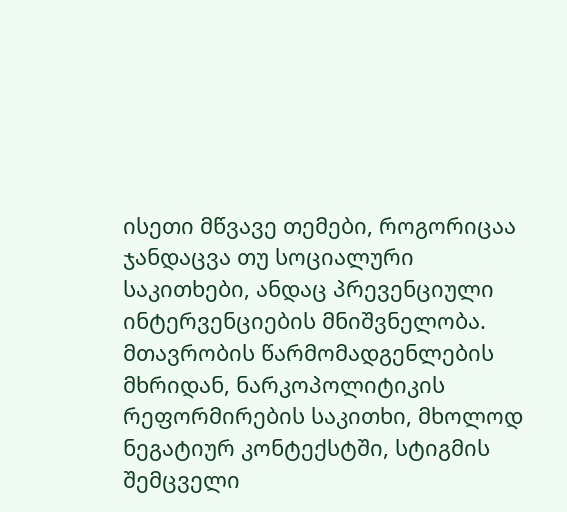ისეთი მწვავე თემები, როგორიცაა ჯანდაცვა თუ სოციალური საკითხები, ანდაც პრევენციული ინტერვენციების მნიშვნელობა. მთავრობის წარმომადგენლების მხრიდან, ნარკოპოლიტიკის რეფორმირების საკითხი, მხოლოდ ნეგატიურ კონტექსტში, სტიგმის შემცველი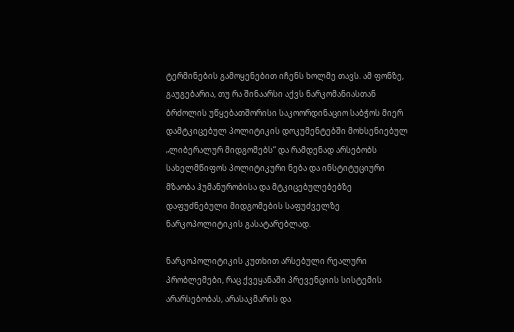ტერმინების გამოყენებით იჩენს ხოლმე თავს. ამ ფონზე, გაუგებარია, თუ რა შინაარსი აქვს ნარკომანიასთან ბრძოლის უწყებათშორისი საკოორდინაციო საბჭოს მიერ დამტკიცებულ პოლიტიკის დოკუმენტებში მოხსენიებულ „ლიბერალურ მიდგომებს“ და რამდენად არსებობს სახელმწიფოს პოლიტიკური ნება და ინსტიტუციური მზაობა ჰუმანურობისა და მტკიცებულებებზე დაფუძნებული მიდგომების საფუძველზე ნარკოპოლიტიკის გასატარებლად.

ნარკოპოლიტიკის კუთხით არსებული რეალური პრობლემები, რაც ქვეყანაში პრევენციის სისტემის არარსებობას, არასაკმარის და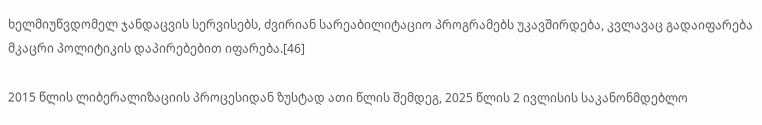ხელმიუწვდომელ ჯანდაცვის სერვისებს, ძვირიან სარეაბილიტაციო პროგრამებს უკავშირდება, კვლავაც გადაიფარება მკაცრი პოლიტიკის დაპირებებით იფარება.[46]

2015 წლის ლიბერალიზაციის პროცესიდან ზუსტად ათი წლის შემდეგ, 2025 წლის 2 ივლისის საკანონმდებლო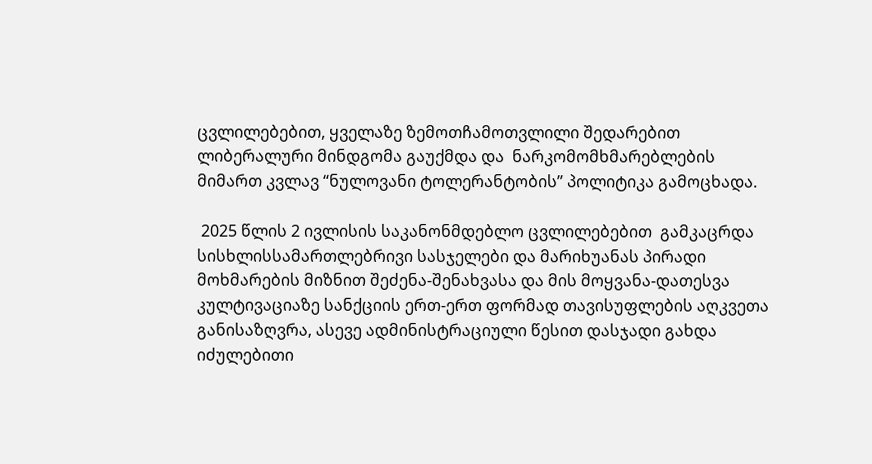ცვლილებებით, ყველაზე ზემოთჩამოთვლილი შედარებით ლიბერალური მინდგომა გაუქმდა და  ნარკომომხმარებლების მიმართ კვლავ “ნულოვანი ტოლერანტობის” პოლიტიკა გამოცხადა.

 2025 წლის 2 ივლისის საკანონმდებლო ცვლილებებით  გამკაცრდა სისხლისსამართლებრივი სასჯელები და მარიხუანას პირადი მოხმარების მიზნით შეძენა-შენახვასა და მის მოყვანა-დათესვა კულტივაციაზე სანქციის ერთ-ერთ ფორმად თავისუფლების აღკვეთა განისაზღვრა, ასევე ადმინისტრაციული წესით დასჯადი გახდა იძულებითი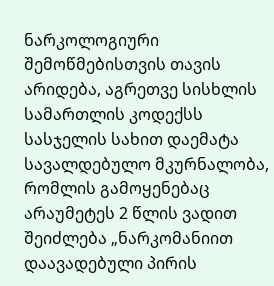ნარკოლოგიური შემოწმებისთვის თავის არიდება, აგრეთვე სისხლის სამართლის კოდექსს სასჯელის სახით დაემატა სავალდებულო მკურნალობა, რომლის გამოყენებაც არაუმეტეს 2 წლის ვადით შეიძლება „ნარკომანიით დაავადებული პირის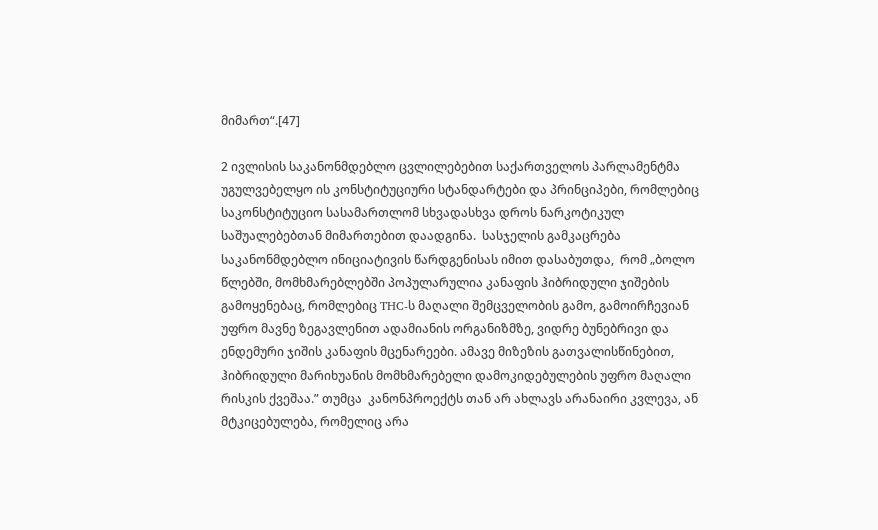მიმართ“.[47]

2 ივლისის საკანონმდებლო ცვლილებებით საქართველოს პარლამენტმა უგულვებელყო ის კონსტიტუციური სტანდარტები და პრინციპები, რომლებიც საკონსტიტუციო სასამართლომ სხვადასხვა დროს ნარკოტიკულ საშუალებებთან მიმართებით დაადგინა.  სასჯელის გამკაცრება საკანონმდებლო ინიციატივის წარდგენისას იმით დასაბუთდა,  რომ „ბოლო წლებში, მომხმარებლებში პოპულარულია კანაფის ჰიბრიდული ჯიშების გამოყენებაც, რომლებიც THC-ს მაღალი შემცველობის გამო, გამოირჩევიან უფრო მავნე ზეგავლენით ადამიანის ორგანიზმზე, ვიდრე ბუნებრივი და ენდემური ჯიშის კანაფის მცენარეები. ამავე მიზეზის გათვალისწინებით, ჰიბრიდული მარიხუანის მომხმარებელი დამოკიდებულების უფრო მაღალი რისკის ქვეშაა.” თუმცა  კანონპროექტს თან არ ახლავს არანაირი კვლევა, ან მტკიცებულება, რომელიც არა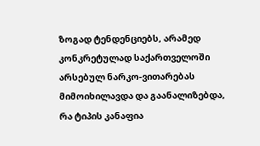ზოგად ტენდენციებს, არამედ კონკრეტულად საქართველოში არსებულ ნარკო-ვითარებას მიმოიხილავდა და გაანალიზებდა, რა ტიპის კანაფია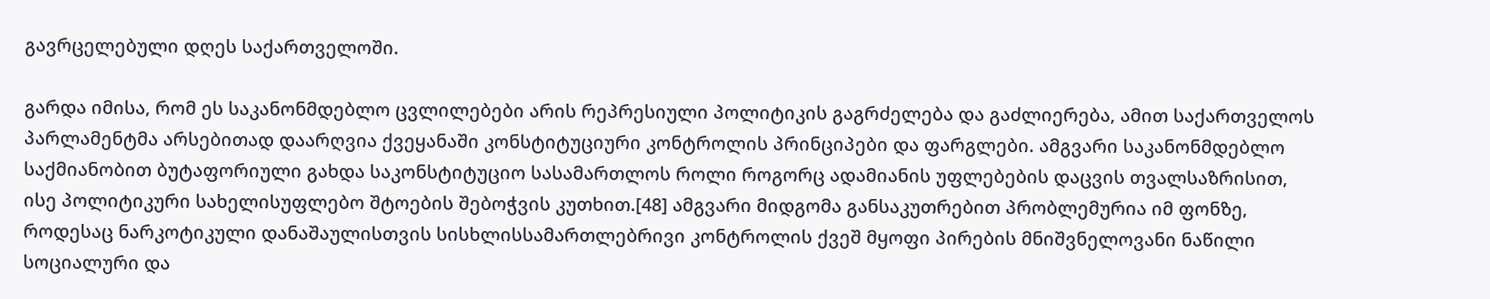გავრცელებული დღეს საქართველოში.

გარდა იმისა, რომ ეს საკანონმდებლო ცვლილებები არის რეპრესიული პოლიტიკის გაგრძელება და გაძლიერება, ამით საქართველოს პარლამენტმა არსებითად დაარღვია ქვეყანაში კონსტიტუციური კონტროლის პრინციპები და ფარგლები. ამგვარი საკანონმდებლო საქმიანობით ბუტაფორიული გახდა საკონსტიტუციო სასამართლოს როლი როგორც ადამიანის უფლებების დაცვის თვალსაზრისით, ისე პოლიტიკური სახელისუფლებო შტოების შებოჭვის კუთხით.[48] ამგვარი მიდგომა განსაკუთრებით პრობლემურია იმ ფონზე,  როდესაც ნარკოტიკული დანაშაულისთვის სისხლისსამართლებრივი კონტროლის ქვეშ მყოფი პირების მნიშვნელოვანი ნაწილი სოციალური და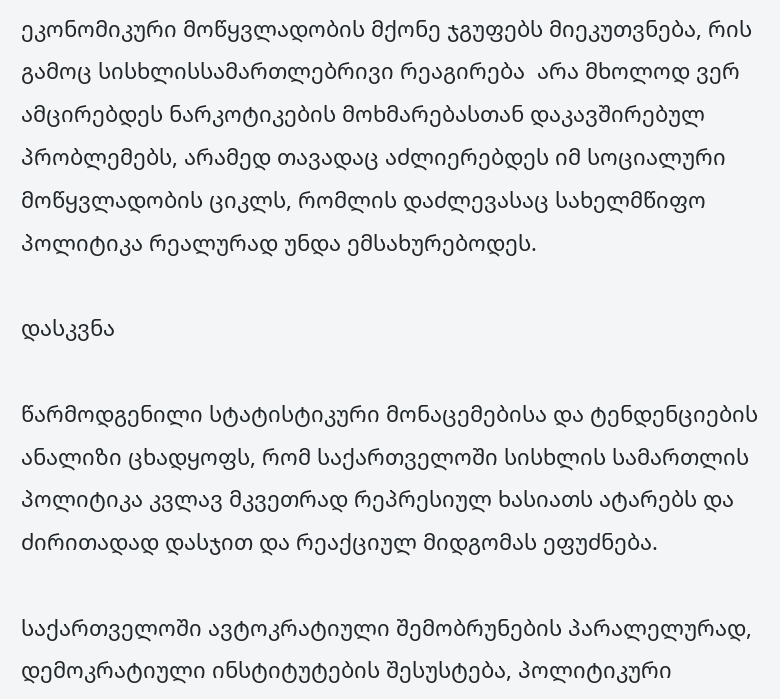ეკონომიკური მოწყვლადობის მქონე ჯგუფებს მიეკუთვნება, რის გამოც სისხლისსამართლებრივი რეაგირება  არა მხოლოდ ვერ ამცირებდეს ნარკოტიკების მოხმარებასთან დაკავშირებულ პრობლემებს, არამედ თავადაც აძლიერებდეს იმ სოციალური მოწყვლადობის ციკლს, რომლის დაძლევასაც სახელმწიფო პოლიტიკა რეალურად უნდა ემსახურებოდეს.

დასკვნა

წარმოდგენილი სტატისტიკური მონაცემებისა და ტენდენციების ანალიზი ცხადყოფს, რომ საქართველოში სისხლის სამართლის პოლიტიკა კვლავ მკვეთრად რეპრესიულ ხასიათს ატარებს და ძირითადად დასჯით და რეაქციულ მიდგომას ეფუძნება.

საქართველოში ავტოკრატიული შემობრუნების პარალელურად, დემოკრატიული ინსტიტუტების შესუსტება, პოლიტიკური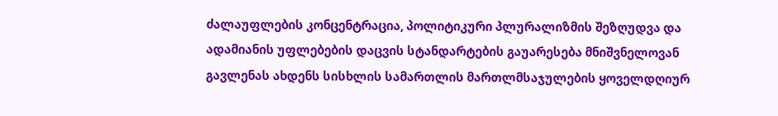ძალაუფლების კონცენტრაცია, პოლიტიკური პლურალიზმის შეზღუდვა და ადამიანის უფლებების დაცვის სტანდარტების გაუარესება მნიშვნელოვან გავლენას ახდენს სისხლის სამართლის მართლმსაჯულების ყოველდღიურ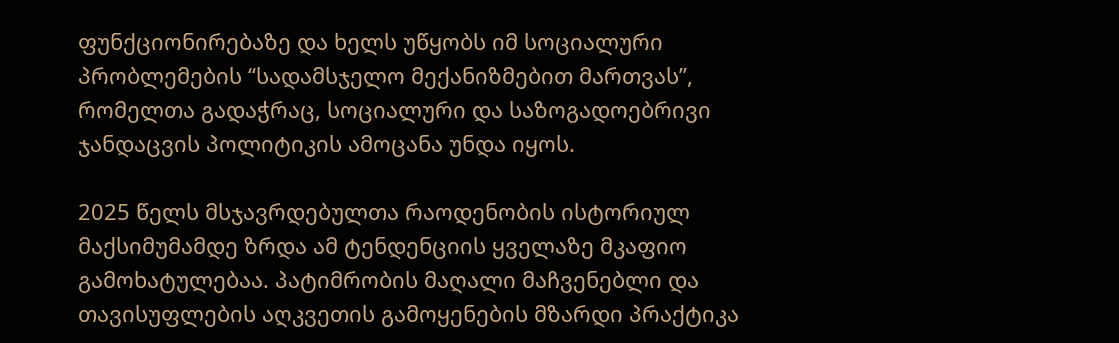ფუნქციონირებაზე და ხელს უწყობს იმ სოციალური პრობლემების “სადამსჯელო მექანიზმებით მართვას”, რომელთა გადაჭრაც, სოციალური და საზოგადოებრივი ჯანდაცვის პოლიტიკის ამოცანა უნდა იყოს.

2025 წელს მსჯავრდებულთა რაოდენობის ისტორიულ მაქსიმუმამდე ზრდა ამ ტენდენციის ყველაზე მკაფიო  გამოხატულებაა. პატიმრობის მაღალი მაჩვენებლი და თავისუფლების აღკვეთის გამოყენების მზარდი პრაქტიკა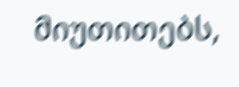მიუთითებს,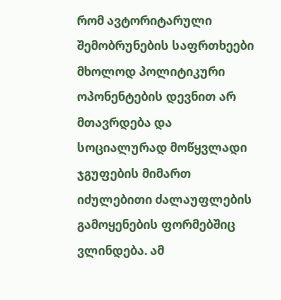რომ ავტორიტარული შემობრუნების საფრთხეები მხოლოდ პოლიტიკური ოპონენტების დევნით არ მთავრდება და   სოციალურად მოწყვლადი ჯგუფების მიმართ  იძულებითი ძალაუფლების გამოყენების ფორმებშიც ვლინდება. ამ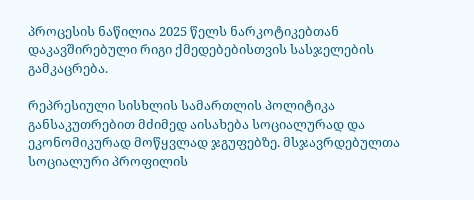პროცესის ნაწილია 2025 წელს ნარკოტიკებთან დაკავშირებული რიგი ქმედებებისთვის სასჯელების გამკაცრება.

რეპრესიული სისხლის სამართლის პოლიტიკა განსაკუთრებით მძიმედ აისახება სოციალურად და ეკონომიკურად მოწყვლად ჯგუფებზე. მსჯავრდებულთა სოციალური პროფილის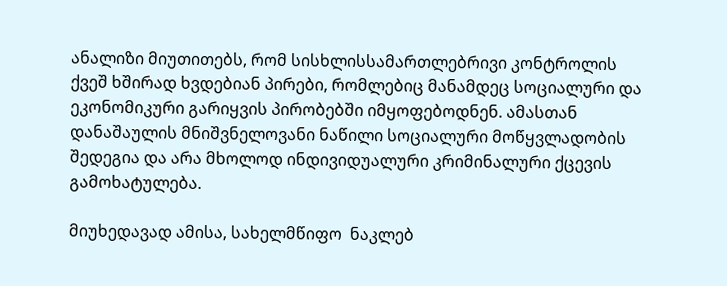ანალიზი მიუთითებს, რომ სისხლისსამართლებრივი კონტროლის ქვეშ ხშირად ხვდებიან პირები, რომლებიც მანამდეც სოციალური და ეკონომიკური გარიყვის პირობებში იმყოფებოდნენ. ამასთან დანაშაულის მნიშვნელოვანი ნაწილი სოციალური მოწყვლადობის შედეგია და არა მხოლოდ ინდივიდუალური კრიმინალური ქცევის გამოხატულება.

მიუხედავად ამისა, სახელმწიფო  ნაკლებ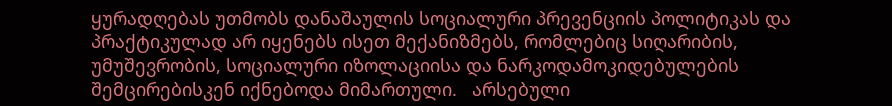ყურადღებას უთმობს დანაშაულის სოციალური პრევენციის პოლიტიკას და პრაქტიკულად არ იყენებს ისეთ მექანიზმებს, რომლებიც სიღარიბის, უმუშევრობის, სოციალური იზოლაციისა და ნარკოდამოკიდებულების შემცირებისკენ იქნებოდა მიმართული.   არსებული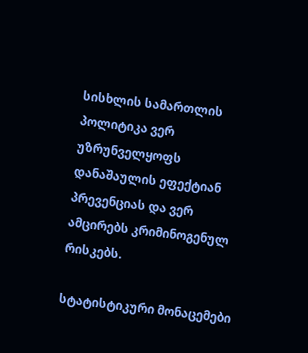სისხლის სამართლის პოლიტიკა ვერ უზრუნველყოფს დანაშაულის ეფექტიან პრევენციას და ვერ ამცირებს კრიმინოგენულ რისკებს.

სტატისტიკური მონაცემები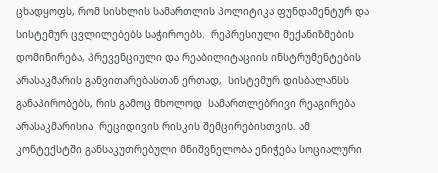ცხადყოფს, რომ სისხლის სამართლის პოლიტიკა ფუნდამენტურ და სისტემურ ცვლილებებს საჭიროებს.  რეპრესიული მექანიზმების დომინირება, პრევენციული და რეაბილიტაციის ინსტრუმენტების არასაკმარის განვითარებასთან ერთად,  სისტემურ დისბალანსს განაპირობებს, რის გამოც მხოლოდ  სამართლებრივი რეაგირება  არასაკმარისია  რეციდივის რისკის შემცირებისთვის. ამ კონტექსტში განსაკუთრებული მნიშვნელობა ენიჭება სოციალური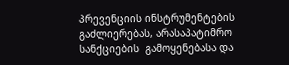პრევენციის ინსტრუმენტების გაძლიერებას, არასაპატიმრო სანქციების  გამოყენებასა და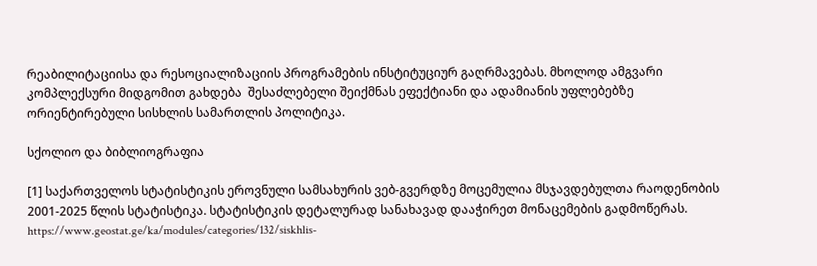რეაბილიტაციისა და რესოციალიზაციის პროგრამების ინსტიტუციურ გაღრმავებას. მხოლოდ ამგვარი კომპლექსური მიდგომით გახდება  შესაძლებელი შეიქმნას ეფექტიანი და ადამიანის უფლებებზე ორიენტირებული სისხლის სამართლის პოლიტიკა.

სქოლიო და ბიბლიოგრაფია

[1] საქართველოს სტატისტიკის ეროვნული სამსახურის ვებ-გვერდზე მოცემულია მსჯავდებულთა რაოდენობის 2001-2025 წლის სტატისტიკა. სტატისტიკის დეტალურად სანახავად დააჭირეთ მონაცემების გადმოწერას. https://www.geostat.ge/ka/modules/categories/132/siskhlis-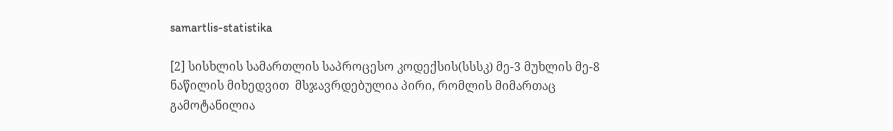samartlis-statistika

[2] სისხლის სამართლის საპროცესო კოდექსის(სსსკ) მე-3 მუხლის მე-8 ნაწილის მიხედვით  მსჯავრდებულია პირი, რომლის მიმართაც გამოტანილია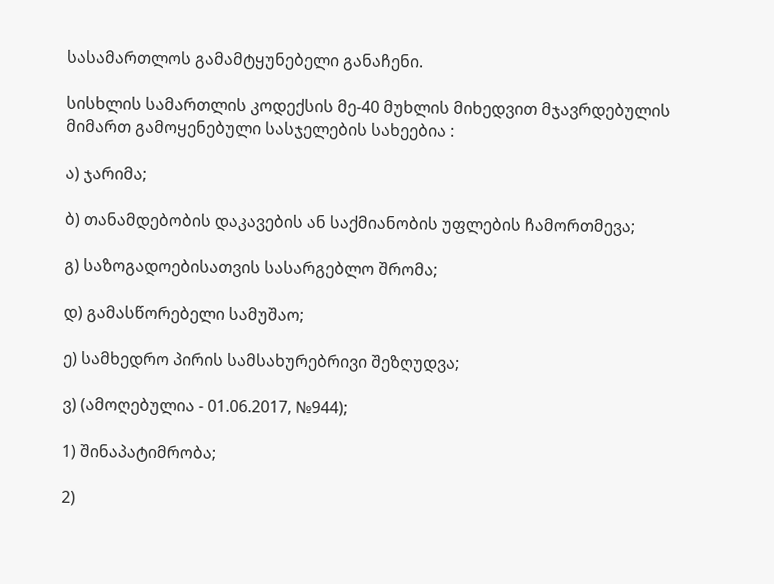სასამართლოს გამამტყუნებელი განაჩენი.

სისხლის სამართლის კოდექსის მე-40 მუხლის მიხედვით მჯავრდებულის მიმართ გამოყენებული სასჯელების სახეებია :

ა) ჯარიმა;

ბ) თანამდებობის დაკავების ან საქმიანობის უფლების ჩამორთმევა;

გ) საზოგადოებისათვის სასარგებლო შრომა;

დ) გამასწორებელი სამუშაო;

ე) სამხედრო პირის სამსახურებრივი შეზღუდვა;

ვ) (ამოღებულია - 01.06.2017, №944);

1) შინაპატიმრობა;

2)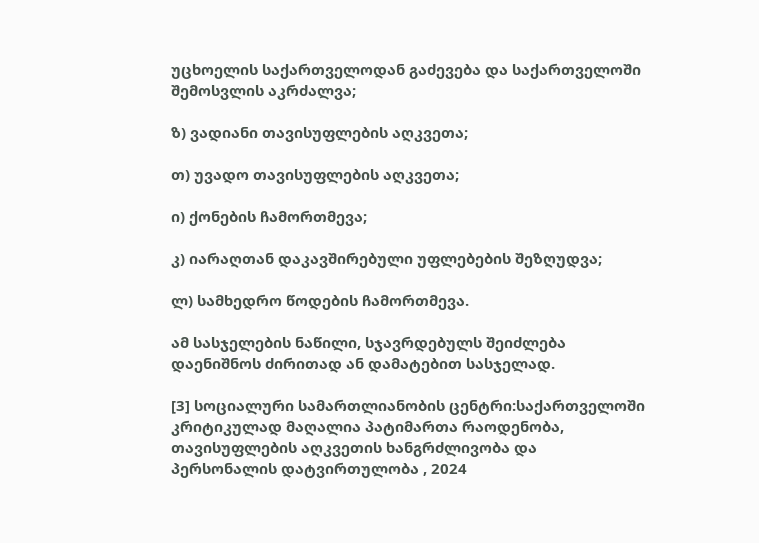უცხოელის საქართველოდან გაძევება და საქართველოში შემოსვლის აკრძალვა;

ზ) ვადიანი თავისუფლების აღკვეთა;

თ) უვადო თავისუფლების აღკვეთა;

ი) ქონების ჩამორთმევა;

კ) იარაღთან დაკავშირებული უფლებების შეზღუდვა;

ლ) სამხედრო წოდების ჩამორთმევა.

ამ სასჯელების ნაწილი, სჯავრდებულს შეიძლება დაენიშნოს ძირითად ან დამატებით სასჯელად.

[3] სოციალური სამართლიანობის ცენტრი:საქართველოში კრიტიკულად მაღალია პატიმართა რაოდენობა, თავისუფლების აღკვეთის ხანგრძლივობა და პერსონალის დატვირთულობა , 2024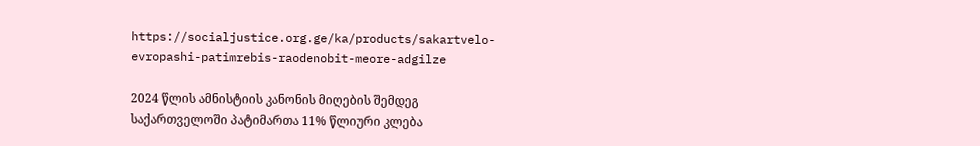https://socialjustice.org.ge/ka/products/sakartvelo-evropashi-patimrebis-raodenobit-meore-adgilze

2024 წლის ამნისტიის კანონის მიღების შემდეგ საქართველოში პატიმართა 11% წლიური კლება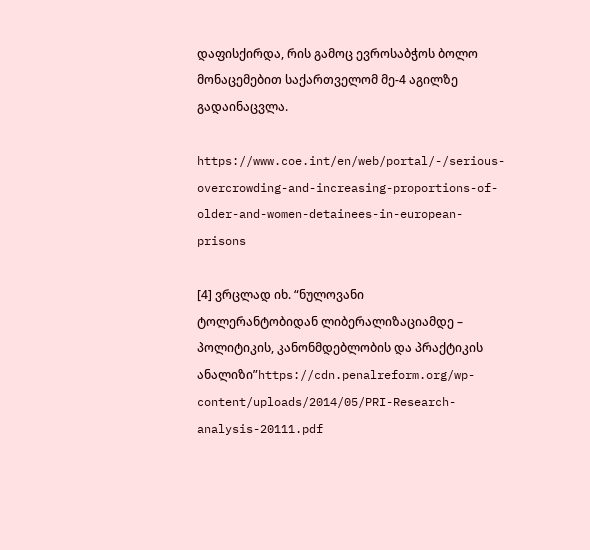დაფისქირდა, რის გამოც ევროსაბჭოს ბოლო მონაცემებით საქართველომ მე-4 აგილზე გადაინაცვლა.

https://www.coe.int/en/web/portal/-/serious-overcrowding-and-increasing-proportions-of-older-and-women-detainees-in-european-prisons

[4] ვრცლად იხ. “ნულოვანი ტოლერანტობიდან ლიბერალიზაციამდე – პოლიტიკის, კანონმდებლობის და პრაქტიკის ანალიზი”https://cdn.penalreform.org/wp-content/uploads/2014/05/PRI-Research-analysis-20111.pdf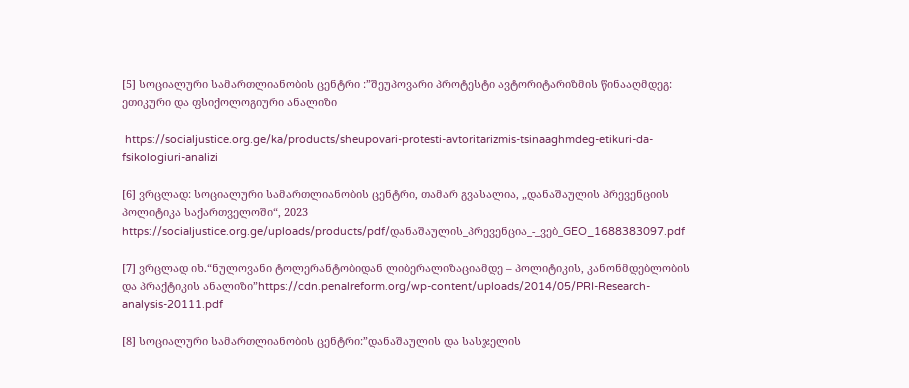[5] სოციალური სამართლიანობის ცენტრი :”შეუპოვარი პროტესტი ავტორიტარიზმის წინააღმდეგ: ეთიკური და ფსიქოლოგიური ანალიზი

 https://socialjustice.org.ge/ka/products/sheupovari-protesti-avtoritarizmis-tsinaaghmdeg-etikuri-da-fsikologiuri-analizi

[6] ვრცლად: სოციალური სამართლიანობის ცენტრი, თამარ გვასალია, „დანაშაულის პრევენციის პოლიტიკა საქართველოში“, 2023 https://socialjustice.org.ge/uploads/products/pdf/დანაშაულის_პრევენცია_-_ვებ_GEO_1688383097.pdf

[7] ვრცლად იხ.“ნულოვანი ტოლერანტობიდან ლიბერალიზაციამდე – პოლიტიკის, კანონმდებლობის და პრაქტიკის ანალიზი”https://cdn.penalreform.org/wp-content/uploads/2014/05/PRI-Research-analysis-20111.pdf

[8] სოციალური სამართლიანობის ცენტრი:”დანაშაულის და სასჯელის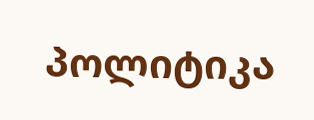პოლიტიკა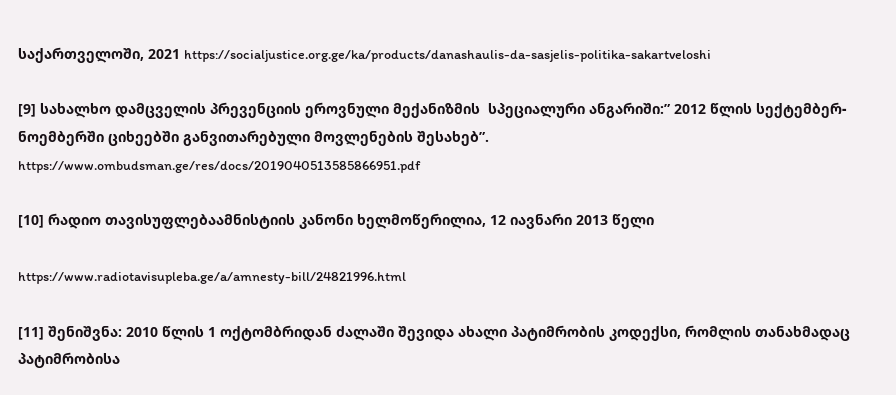საქართველოში, 2021 https://socialjustice.org.ge/ka/products/danashaulis-da-sasjelis-politika-sakartveloshi

[9] სახალხო დამცველის პრევენციის ეროვნული მექანიზმის  სპეციალური ანგარიში:” 2012 წლის სექტემბერ-ნოემბერში ციხეებში განვითარებული მოვლენების შესახებ”. https://www.ombudsman.ge/res/docs/2019040513585866951.pdf

[10] რადიო თავისუფლებაამნისტიის კანონი ხელმოწერილია, 12 იავნარი 2013 წელი

https://www.radiotavisupleba.ge/a/amnesty-bill/24821996.html

[11] შენიშვნა: 2010 წლის 1 ოქტომბრიდან ძალაში შევიდა ახალი პატიმრობის კოდექსი, რომლის თანახმადაც პატიმრობისა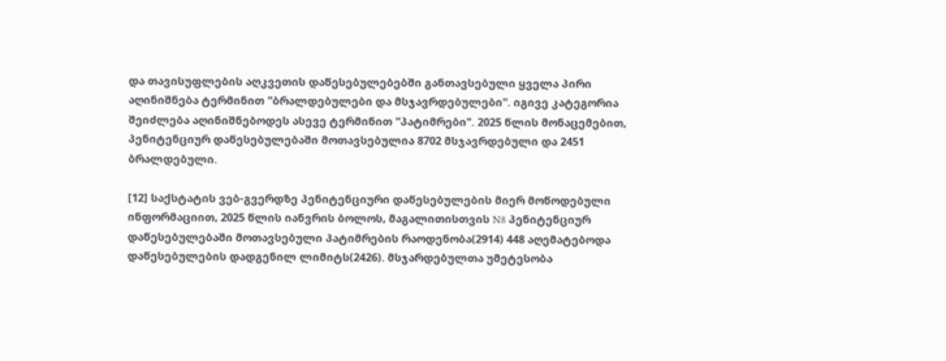და თავისუფლების აღკვეთის დაწესებულებებში განთავსებული ყველა პირი აღინიშნება ტერმინით "ბრალდებულები და მსჯავრდებულები". იგივე კატეგორია შეიძლება აღინიშნებოდეს ასევე ტერმინით "პატიმრები". 2025 წლის მონაცემებით, პენიტენციურ დაწესებულებაში მოთავსებულია 8702 მსჯავრდებული და 2451 ბრალდებული.

[12] საქსტატის ვებ-გვერდზე პენიტენციური დაწესებულების მიერ მოწოდებული ინფორმაციით, 2025 წლის იანვრის ბოლოს, მაგალითისთვის N8 პენიტენციურ დაწესებულებაში მოთავსებული პატიმრების რაოდენობა(2914) 448 აღემატებოდა დაწესებულების დადგენილ ლიმიტს(2426). მსჯარდებულთა უმეტესობა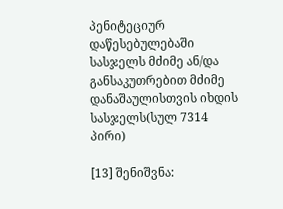პენიტეციურ  დაწესებულებაში სასჯელს მძიმე ან/და განსაკუთრებით მძიმე დანაშაულისთვის იხდის სასჯელს(სულ 7314 პირი)

[13] შენიშვნა: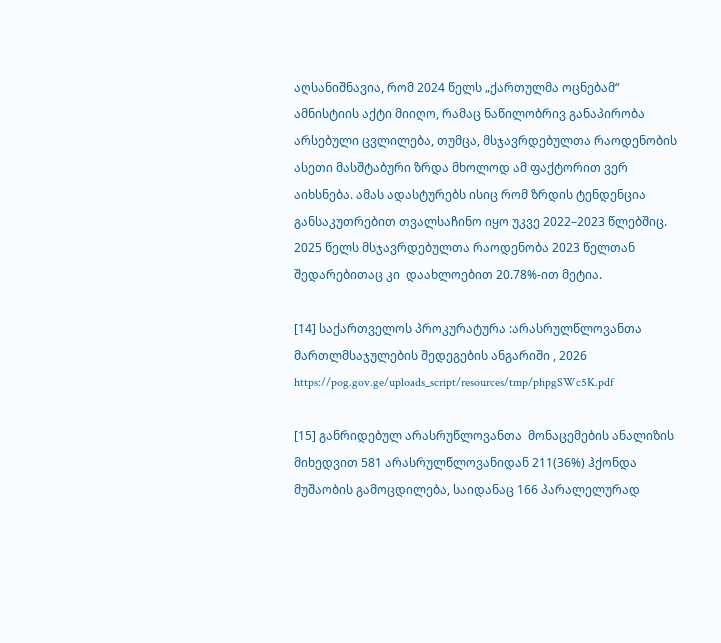აღსანიშნავია, რომ 2024 წელს „ქართულმა ოცნებამ“ ამნისტიის აქტი მიიღო, რამაც ნაწილობრივ განაპირობა არსებული ცვლილება, თუმცა, მსჯავრდებულთა რაოდენობის ასეთი მასშტაბური ზრდა მხოლოდ ამ ფაქტორით ვერ აიხსნება. ამას ადასტურებს ისიც რომ ზრდის ტენდენცია განსაკუთრებით თვალსაჩინო იყო უკვე 2022–2023 წლებშიც. 2025 წელს მსჯავრდებულთა რაოდენობა 2023 წელთან შედარებითაც კი  დაახლოებით 20.78%-ით მეტია.

[14] საქართველოს პროკურატურა :არასრულწლოვანთა მართლმსაჯულების შედეგების ანგარიში , 2026 https://pog.gov.ge/uploads_script/resources/tmp/phpgSWc5K.pdf

[15] განრიდებულ არასრუწლოვანთა  მონაცემების ანალიზის მიხედვით 581 არასრულწლოვანიდან 211(36%) ჰქონდა მუშაობის გამოცდილება, საიდანაც 166 პარალელურად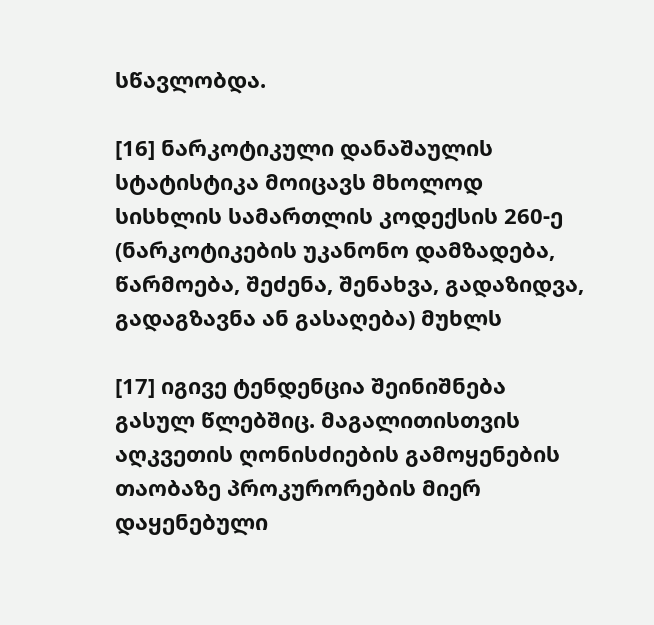სწავლობდა.

[16] ნარკოტიკული დანაშაულის სტატისტიკა მოიცავს მხოლოდ სისხლის სამართლის კოდექსის 260-ე (ნარკოტიკების უკანონო დამზადება, წარმოება, შეძენა, შენახვა, გადაზიდვა, გადაგზავნა ან გასაღება) მუხლს

[17] იგივე ტენდენცია შეინიშნება გასულ წლებშიც. მაგალითისთვის აღკვეთის ღონისძიების გამოყენების თაობაზე პროკურორების მიერ დაყენებული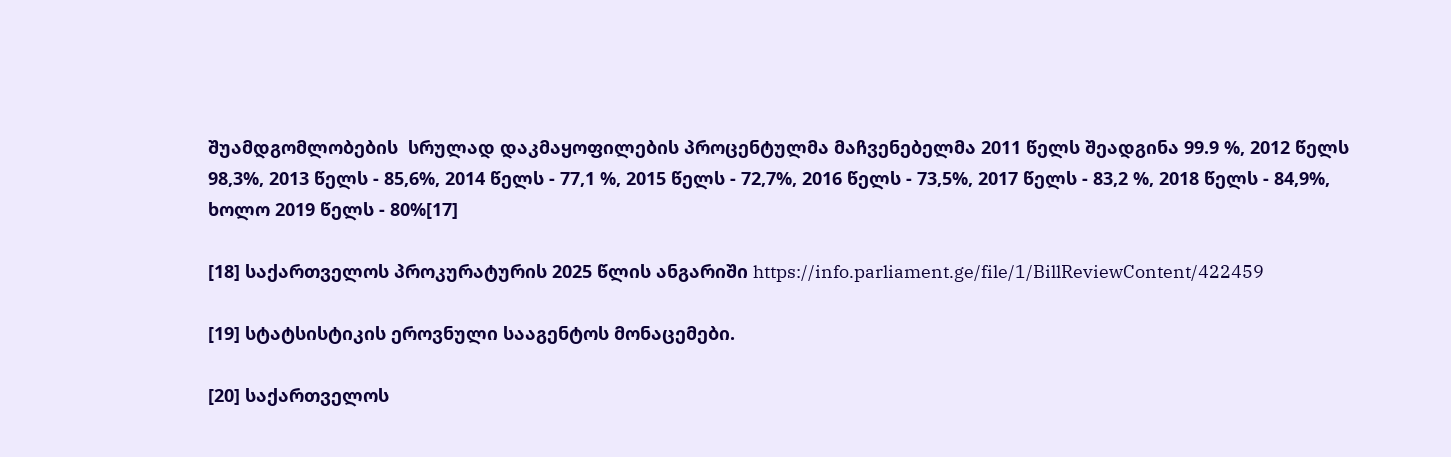შუამდგომლობების  სრულად დაკმაყოფილების პროცენტულმა მაჩვენებელმა 2011 წელს შეადგინა 99.9 %, 2012 წელს 98,3%, 2013 წელს - 85,6%, 2014 წელს - 77,1 %, 2015 წელს - 72,7%, 2016 წელს - 73,5%, 2017 წელს - 83,2 %, 2018 წელს - 84,9%, ხოლო 2019 წელს - 80%[17]

[18] საქართველოს პროკურატურის 2025 წლის ანგარიში https://info.parliament.ge/file/1/BillReviewContent/422459

[19] სტატსისტიკის ეროვნული სააგენტოს მონაცემები.

[20] საქართველოს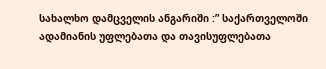სახალხო დამცველის ანგარიში :” საქართველოში ადამიანის უფლებათა და თავისუფლებათა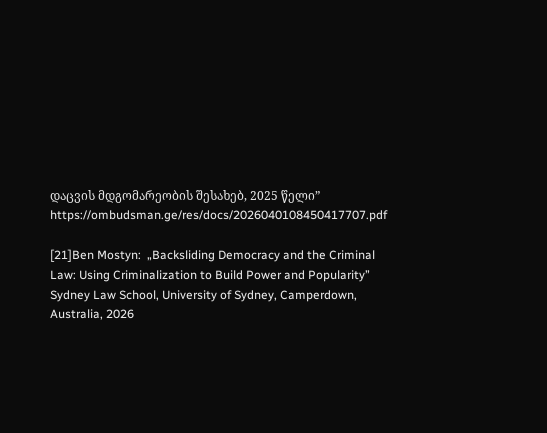დაცვის მდგომარეობის შესახებ, 2025 წელი” https://ombudsman.ge/res/docs/2026040108450417707.pdf

[21]Ben Mostyn:  „Backsliding Democracy and the Criminal Law: Using Criminalization to Build Power and Popularity” Sydney Law School, University of Sydney, Camperdown, Australia, 2026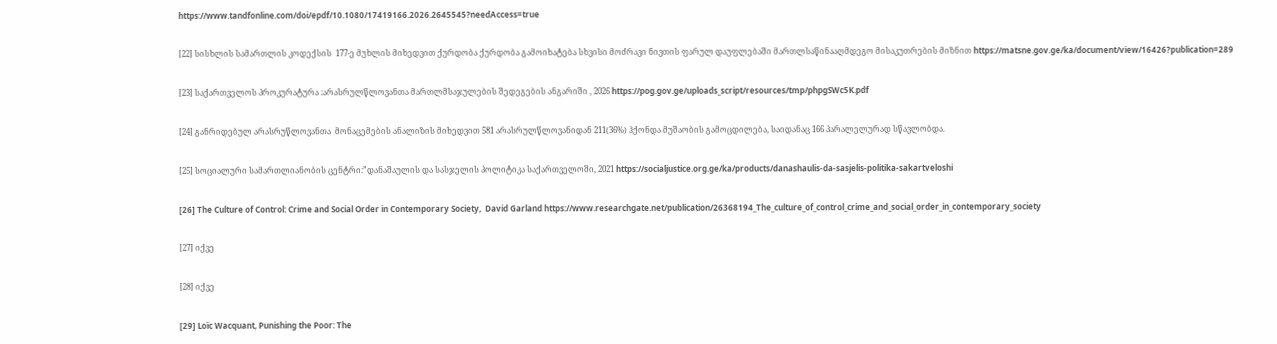https://www.tandfonline.com/doi/epdf/10.1080/17419166.2026.2645545?needAccess=true

[22] სისხლის სამართლის კოდექსის  177-ე მუხლის მიხედვით ქურდობა ქურდობა გამოიხატება სხვისი მოძრავი ნივთის ფარულ დაუფლებაში მართლსაწინააღმდეგო მისაკუთრების მიზნით https://matsne.gov.ge/ka/document/view/16426?publication=289

[23] საქართველოს პროკურატურა :არასრულწლოვანთა მართლმსაჯულების შედეგების ანგარიში , 2026 https://pog.gov.ge/uploads_script/resources/tmp/phpgSWc5K.pdf

[24] განრიდებულ არასრუწლოვანთა  მონაცემების ანალიზის მიხედვით 581 არასრულწლოვანიდან 211(36%) ჰქონდა მუშაობის გამოცდილება, საიდანაც 166 პარალელურად სწავლობდა.

[25] სოციალური სამართლიანობის ცენტრი:”დანაშაულის და სასჯელის პოლიტიკა საქართველოში, 2021 https://socialjustice.org.ge/ka/products/danashaulis-da-sasjelis-politika-sakartveloshi

[26] The Culture of Control: Crime and Social Order in Contemporary Society,  David Garland https://www.researchgate.net/publication/26368194_The_culture_of_control_crime_and_social_order_in_contemporary_society

[27] იქვე

[28] იქვე

[29] Loïc Wacquant, Punishing the Poor: The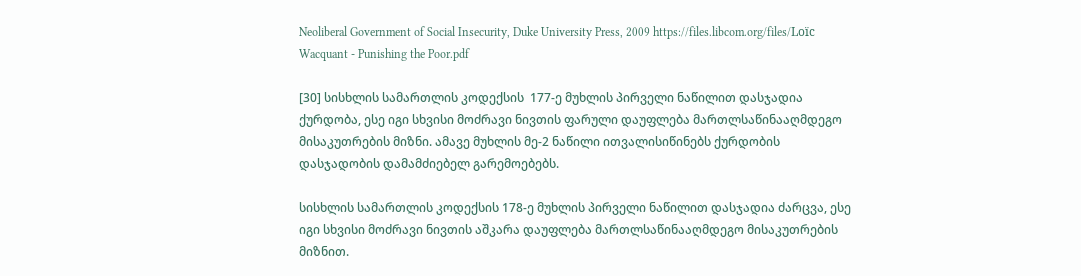Neoliberal Government of Social Insecurity, Duke University Press, 2009 https://files.libcom.org/files/Loïc Wacquant - Punishing the Poor.pdf

[30] სისხლის სამართლის კოდექსის  177-ე მუხლის პირველი ნაწილით დასჯადია  ქურდობა, ესე იგი სხვისი მოძრავი ნივთის ფარული დაუფლება მართლსაწინააღმდეგო მისაკუთრების მიზნი. ამავე მუხლის მე-2 ნაწილი ითვალისიწინებს ქურდობის დასჯადობის დამამძიებელ გარემოებებს.

სისხლის სამართლის კოდექსის 178-ე მუხლის პირველი ნაწილით დასჯადია ძარცვა, ესე იგი სხვისი მოძრავი ნივთის აშკარა დაუფლება მართლსაწინააღმდეგო მისაკუთრების მიზნით.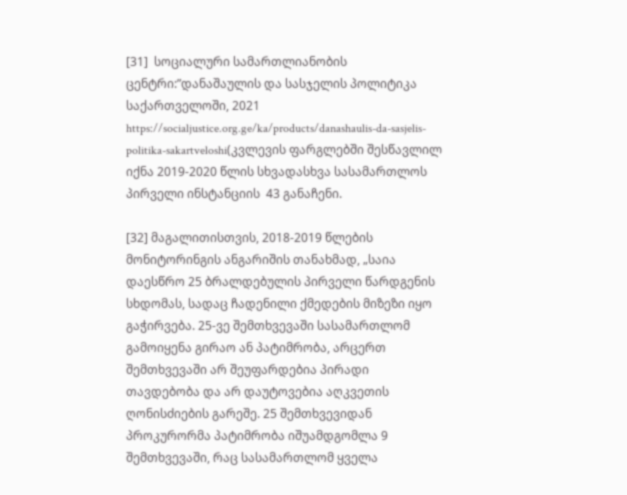[31]  სოციალური სამართლიანობის ცენტრი:”დანაშაულის და სასჯელის პოლიტიკა საქართველოში, 2021 https://socialjustice.org.ge/ka/products/danashaulis-da-sasjelis-politika-sakartveloshi(კვლევის ფარგლებში შესწავლილ იქნა 2019-2020 წლის სხვადასხვა სასამართლოს პირველი ინსტანციის  43 განაჩენი.

[32] მაგალითისთვის, 2018-2019 წლების მონიტორინგის ანგარიშის თანახმად, „საია დაესწრო 25 ბრალდებულის პირველი წარდგენის სხდომას, სადაც ჩადენილი ქმედების მიზეზი იყო გაჭირვება. 25-ვე შემთხვევაში სასამართლომ გამოიყენა გირაო ან პატიმრობა, არცერთ შემთხვევაში არ შეუფარდებია პირადი თავდებობა და არ დაუტოვებია აღკვეთის ღონისძიების გარეშე. 25 შემთხვევიდან პროკურორმა პატიმრობა იშუამდგომლა 9 შემთხვევაში, რაც სასამართლომ ყველა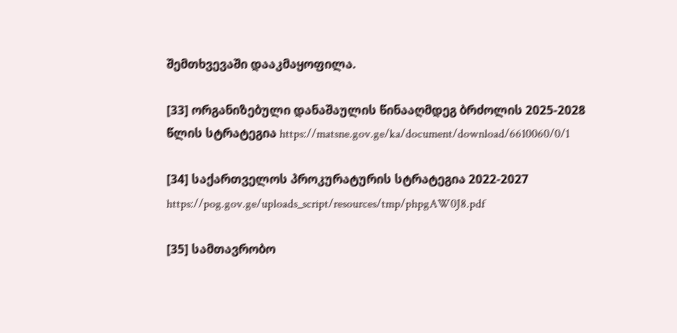შემთხვევაში დააკმაყოფილა.

[33] ორგანიზებული დანაშაულის წინააღმდეგ ბრძოლის 2025-2028 წლის სტრატეგია https://matsne.gov.ge/ka/document/download/6610060/0/1

[34] საქართველოს პროკურატურის სტრატეგია 2022-2027 https://pog.gov.ge/uploads_script/resources/tmp/phpgAW0J8.pdf

[35] სამთავრობო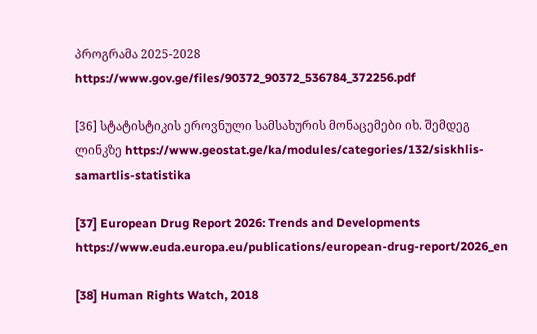პროგრამა 2025-2028  https://www.gov.ge/files/90372_90372_536784_372256.pdf

[36] სტატისტიკის ეროვნული სამსახურის მონაცემები იხ. შემდეგ ლინკზე https://www.geostat.ge/ka/modules/categories/132/siskhlis-samartlis-statistika

[37] European Drug Report 2026: Trends and Developments https://www.euda.europa.eu/publications/european-drug-report/2026_en

[38] Human Rights Watch, 2018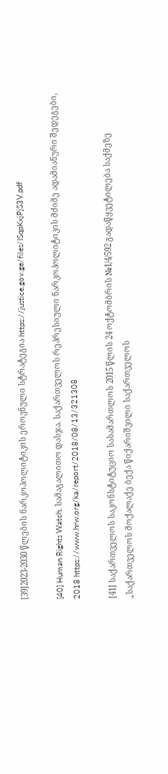[39]2023-2030 წლების ნარკოპოლიტიკის ეროვნული სტრატეგია https://justice.gov.ge/files/ISqpKxjPjS3V.pdf

[40] Human Rights Watch, სამაგალითო დასჯა. საქართველოს რეპრესიული ნარკოპოლიტიკის მძიმე ადამიანური შედეგები, 2018 https://www.hrw.org/ka/report/2018/08/13/321308

[41] საქართველოს საკონსტიტუციო სასამართლოს 2015 წლის 24 ოქტომბრის №1/4/592 გადაწყვეტილება საქმეზე „საქართველოს მოქალაქე ბექა წიქარიშვილი საქართველოს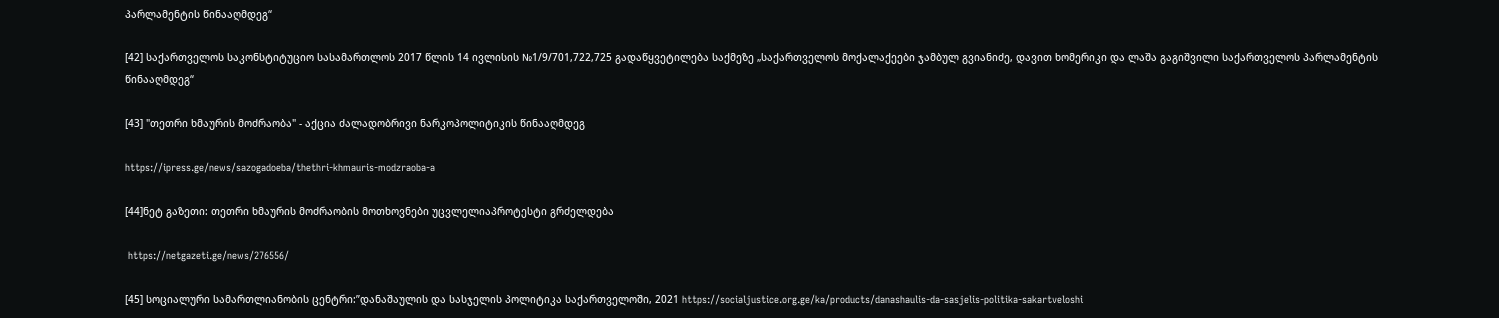პარლამენტის წინააღმდეგ“

[42] საქართველოს საკონსტიტუციო სასამართლოს 2017 წლის 14 ივლისის №1/9/701,722,725 გადაწყვეტილება საქმეზე „საქართველოს მოქალაქეები ჯამბულ გვიანიძე, დავით ხომერიკი და ლაშა გაგიშვილი საქართველოს პარლამენტის წინააღმდეგ“

[43] "თეთრი ხმაურის მოძრაობა" - აქცია ძალადობრივი ნარკოპოლიტიკის წინააღმდეგ

https://ipress.ge/news/sazogadoeba/thethri-khmauris-modzraoba-a

[44]ნეტ გაზეთი: თეთრი ხმაურის მოძრაობის მოთხოვნები უცვლელიაპროტესტი გრძელდება

 https://netgazeti.ge/news/276556/

[45] სოციალური სამართლიანობის ცენტრი:”დანაშაულის და სასჯელის პოლიტიკა საქართველოში, 2021 https://socialjustice.org.ge/ka/products/danashaulis-da-sasjelis-politika-sakartveloshi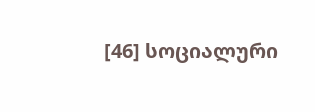[46] სოციალური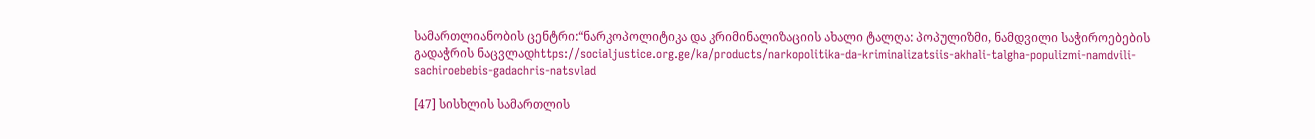სამართლიანობის ცენტრი:“ნარკოპოლიტიკა და კრიმინალიზაციის ახალი ტალღა: პოპულიზმი, ნამდვილი საჭიროებების გადაჭრის ნაცვლადhttps://socialjustice.org.ge/ka/products/narkopolitika-da-kriminalizatsiis-akhali-talgha-populizmi-namdvili-sachiroebebis-gadachris-natsvlad

[47] სისხლის სამართლის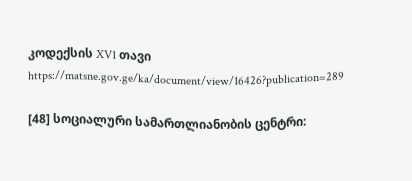კოდექსის XV1 თავი https://matsne.gov.ge/ka/document/view/16426?publication=289

[48] სოციალური სამართლიანობის ცენტრი: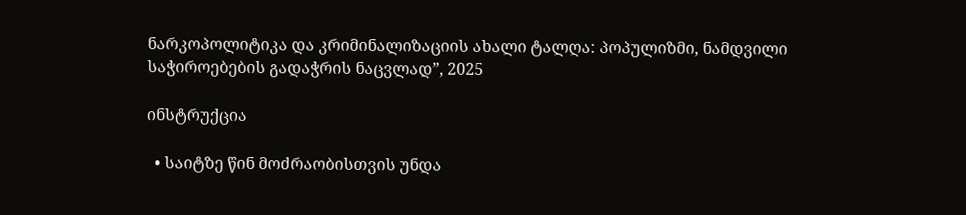ნარკოპოლიტიკა და კრიმინალიზაციის ახალი ტალღა: პოპულიზმი, ნამდვილი საჭიროებების გადაჭრის ნაცვლად”, 2025

ინსტრუქცია

  • საიტზე წინ მოძრაობისთვის უნდა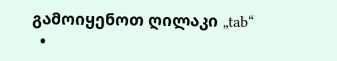გამოიყენოთ ღილაკი „tab“
  •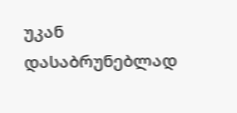უკან დასაბრუნებლად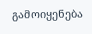გამოიყენება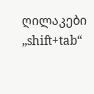ღილაკები „shift+tab“